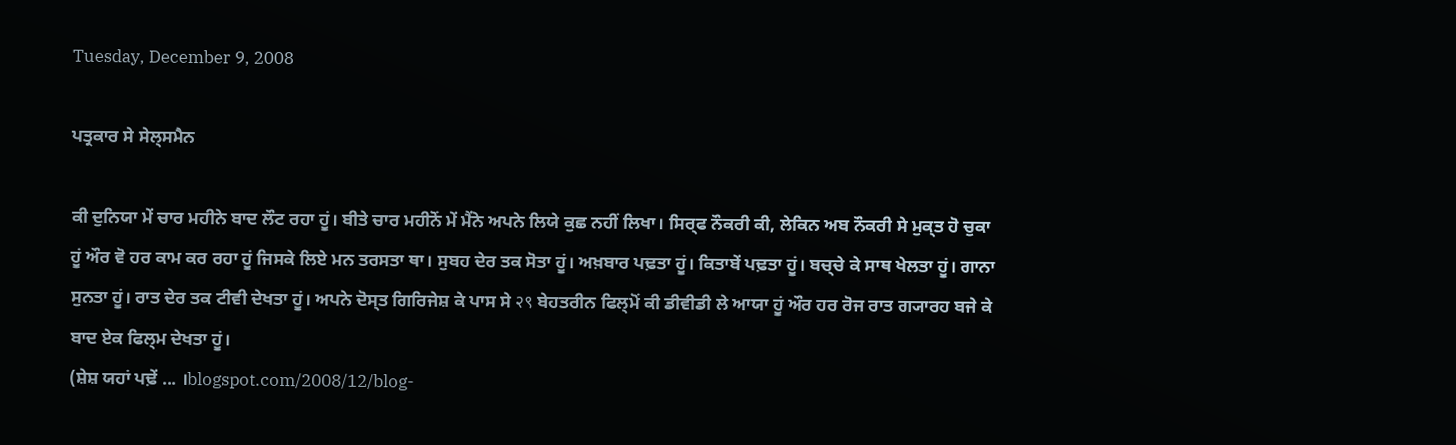Tuesday, December 9, 2008

ਪਤ੍ਰਕਾਰ ਸੇ ਸੇਲ੍ਸਮੈਨ

ਕੀ ਦੁਨਿਯਾ ਮੇਂ ਚਾਰ ਮਹੀਨੇ ਬਾਦ ਲੌਟ ਰਹਾ ਹੂਂ। ਬੀਤੇ ਚਾਰ ਮਹੀਨੋਂ ਮੇਂ ਮੈਂਨੇ ਅਪਨੇ ਲਿਯੇ ਕੁਛ ਨਹੀਂ ਲਿਖਾ। ਸਿਰ੍ਫ ਨੌਕਰੀ ਕੀ, ਲੇਕਿਨ ਅਬ ਨੌਕਰੀ ਸੇ ਮੁਕ੍ਤ ਹੋ ਚੁਕਾ ਹੂਂ ਔਰ ਵੋ ਹਰ ਕਾਮ ਕਰ ਰਹਾ ਹੂਂ ਜਿਸਕੇ ਲਿਏ ਮਨ ਤਰਸਤਾ ਥਾ। ਸੁਬਹ ਦੇਰ ਤਕ ਸੋਤਾ ਹੂਂ। ਅਖ਼ਬਾਰ ਪਢ਼ਤਾ ਹੂਂ। ਕਿਤਾਬੇਂ ਪਢ਼ਤਾ ਹੂਂ। ਬਚ੍ਚੇ ਕੇ ਸਾਥ ਖੇਲਤਾ ਹੂਂ। ਗਾਨਾ ਸੁਨਤਾ ਹੂਂ। ਰਾਤ ਦੇਰ ਤਕ ਟੀਵੀ ਦੇਖਤਾ ਹੂਂ। ਅਪਨੇ ਦੋਸ੍ਤ ਗਿਰਿਜੇਸ਼ ਕੇ ਪਾਸ ਸੇ २९ ਬੇਹਤਰੀਨ ਫਿਲ੍ਮੋਂ ਕੀ ਡੀਵੀਡੀ ਲੇ ਆਯਾ ਹੂਂ ਔਰ ਹਰ ਰੋਜ ਰਾਤ ਗ੍ਯਾਰਹ ਬਜੇ ਕੇ ਬਾਦ ਏਕ ਫਿਲ੍ਮ ਦੇਖਤਾ ਹੂਂ।
(ਸ਼ੇਸ਼ ਯਹਾਂ ਪਢ਼ੇਂ ... ।blogspot.com/2008/12/blog-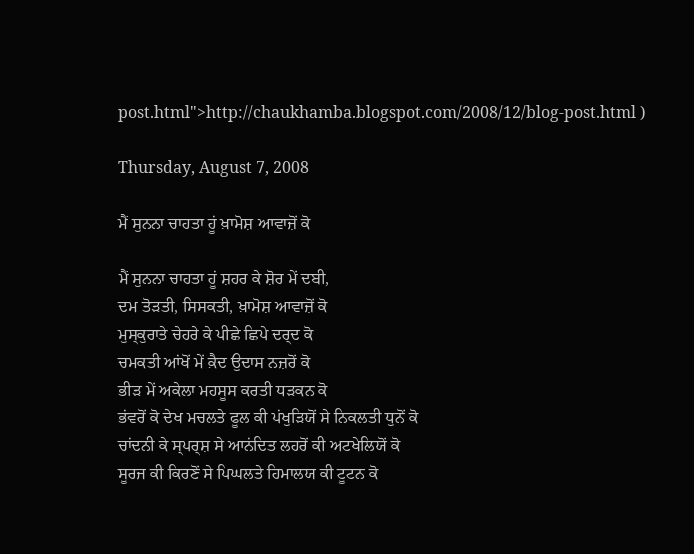post.html">http://chaukhamba.blogspot.com/2008/12/blog-post.html )

Thursday, August 7, 2008

ਮੈਂ ਸੁਨਨਾ ਚਾਹਤਾ ਹੂਂ ਖ਼ਾਮੋਸ਼ ਆਵਾਜ਼ੋਂ ਕੋ

ਮੈਂ ਸੁਨਨਾ ਚਾਹਤਾ ਹੂਂ ਸ਼ਹਰ ਕੇ ਸ਼ੋਰ ਮੇਂ ਦਬੀ,
ਦਮ ਤੋਡ਼ਤੀ, ਸਿਸਕਤੀ, ਖ਼ਾਮੋਸ਼ ਆਵਾਜ਼ੋਂ ਕੋ
ਮੁਸ੍ਕੁਰਾਤੇ ਚੇਹਰੇ ਕੇ ਪੀਛੇ ਛਿਪੇ ਦਰ੍ਦ ਕੋ
ਚਮਕਤੀ ਆਂਖੋਂ ਮੇਂ ਕ਼ੈਦ ਉਦਾਸ ਨਜ਼ਰੋਂ ਕੋ
ਭੀਡ਼ ਮੇਂ ਅਕੇਲਾ ਮਹਸੂਸ ਕਰਤੀ ਧਡ਼ਕਨ ਕੋ
ਭਂਵਰੋਂ ਕੋ ਦੇਖ ਮਚਲਤੇ ਫੂਲ ਕੀ ਪਂਖੁਡ਼ਿਯੋਂ ਸੇ ਨਿਕਲਤੀ ਧੁਨੋਂ ਕੋ
ਚਾਂਦਨੀ ਕੇ ਸ੍ਪਰ੍ਸ਼ ਸੇ ਆਨਂਦਿਤ ਲਹਰੋਂ ਕੀ ਅਟਖੇਲਿਯੋਂ ਕੋ
ਸੂਰਜ ਕੀ ਕਿਰਣੋਂ ਸੇ ਪਿਘਲਤੇ ਹਿਮਾਲਯ ਕੀ ਟੂਟਨ ਕੋ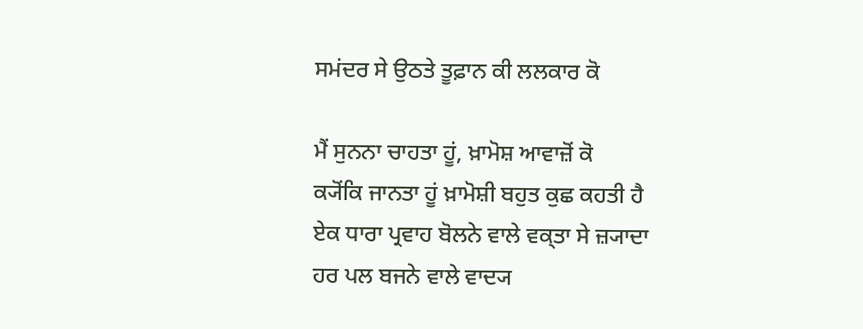ਸਮਂਦਰ ਸੇ ਉਠਤੇ ਤੂਫ਼ਾਨ ਕੀ ਲਲਕਾਰ ਕੋ

ਮੈਂ ਸੁਨਨਾ ਚਾਹਤਾ ਹੂਂ, ਖ਼ਾਮੋਸ਼ ਆਵਾਜ਼ੋਂ ਕੋ
ਕ੍ਯੋਂਕਿ ਜਾਨਤਾ ਹੂਂ ਖ਼ਾਮੋਸ਼ੀ ਬਹੁਤ ਕੁਛ ਕਹਤੀ ਹੈ
ਏਕ ਧਾਰਾ ਪ੍ਰਵਾਹ ਬੋਲਨੇ ਵਾਲੇ ਵਕ੍ਤਾ ਸੇ ਜ਼੍ਯਾਦਾ
ਹਰ ਪਲ ਬਜਨੇ ਵਾਲੇ ਵਾਦ੍ਯ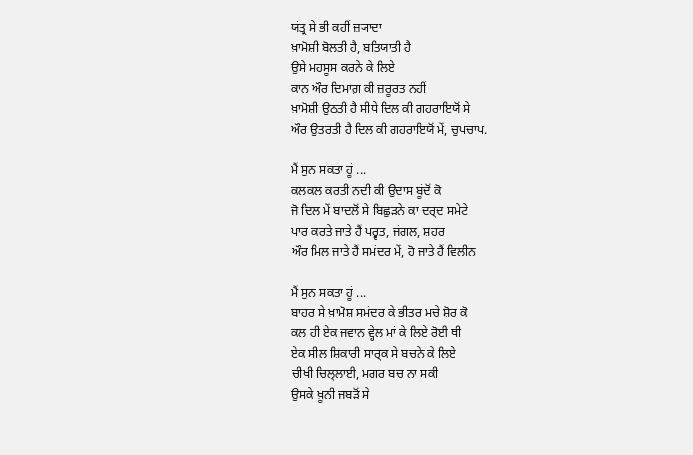ਯਂਤ੍ਰ ਸੇ ਭੀ ਕਹੀਂ ਜ਼੍ਯਾਦਾ
ਖ਼ਾਮੋਸ਼ੀ ਬੋਲਤੀ ਹੈ, ਬਤਿਯਾਤੀ ਹੈ
ਉਸੇ ਮਹਸੂਸ ਕਰਨੇ ਕੇ ਲਿਏ
ਕਾਨ ਔਰ ਦਿਮਾਗ਼ ਕੀ ਜ਼ਰੂਰਤ ਨਹੀਂ
ਖ਼ਾਮੋਸ਼ੀ ਉਠਤੀ ਹੈ ਸੀਧੇ ਦਿਲ ਕੀ ਗਹਰਾਇਯੋਂ ਸੇ
ਔਰ ਉਤਰਤੀ ਹੈ ਦਿਲ ਕੀ ਗਹਰਾਇਯੋਂ ਮੇਂ, ਚੁਪਚਾਪ.

ਮੈਂ ਸੁਨ ਸਕਤਾ ਹੂਂ ...
ਕਲਕਲ ਕਰਤੀ ਨਦੀ ਕੀ ਉਦਾਸ ਬੂਂਦੋਂ ਕੋ
ਜੋ ਦਿਲ ਮੇਂ ਬਾਦਲੋਂ ਸੇ ਬਿਛੁਡ਼ਨੇ ਕਾ ਦਰ੍ਦ ਸਮੇਟੇ
ਪਾਰ ਕਰਤੇ ਜਾਤੇ ਹੈਂ ਪਰ੍ਵਤ, ਜਂਗਲ, ਸ਼ਹਰ
ਔਰ ਮਿਲ ਜਾਤੇ ਹੈਂ ਸਮਂਦਰ ਮੇਂ, ਹੋ ਜਾਤੇ ਹੈਂ ਵਿਲੀਨ

ਮੈਂ ਸੁਨ ਸਕਤਾ ਹੂਂ ...
ਬਾਹਰ ਸੇ ਖ਼ਾਮੋਸ਼ ਸਮਂਦਰ ਕੇ ਭੀਤਰ ਮਚੇ ਸ਼ੋਰ ਕੋ
ਕਲ ਹੀ ਏਕ ਜਵਾਨ ਵ੍ਹੇਲ ਮਾਂ ਕੇ ਲਿਏ ਰੋਈ ਥੀ
ਏਕ ਸੀਲ ਸ਼ਿਕਾਰੀ ਸਾਰ੍ਕ ਸੇ ਬਚਨੇ ਕੇ ਲਿਏ
ਚੀਖੀ ਚਿਲ੍ਲਾਈ, ਮਗਰ ਬਚ ਨਾ ਸਕੀ
ਉਸਕੇ ਖ਼ੂਨੀ ਜਬਡ਼ੋਂ ਸੇ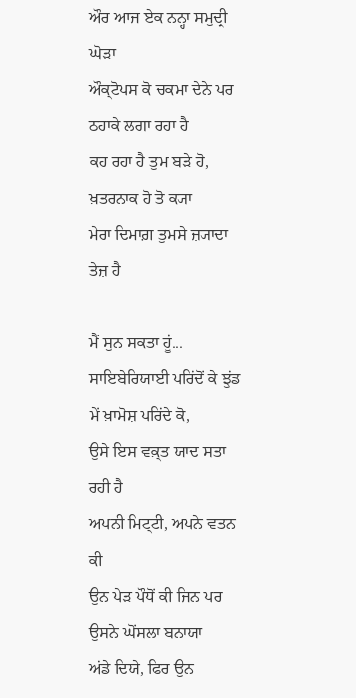ਔਰ ਆਜ ਏਕ ਨਨ੍ਹਾ ਸਮੁਦ੍ਰੀ ਘੋਡ਼ਾ
ਔਕ੍ਟੋਪਸ ਕੋ ਚਕਮਾ ਦੇਨੇ ਪਰ ਠਹਾਕੇ ਲਗਾ ਰਹਾ ਹੈ
ਕਹ ਰਹਾ ਹੈ ਤੁਮ ਬਡ਼ੇ ਹੋ, ਖ਼ਤਰਨਾਕ ਹੋ ਤੋ ਕ੍ਯਾ
ਮੇਰਾ ਦਿਮਾਗ਼ ਤੁਮਸੇ ਜ਼੍ਯਾਦਾ ਤੇਜ਼ ਹੈ

ਮੈਂ ਸੁਨ ਸਕਤਾ ਹੂਂ...
ਸਾਇਬੇਰਿਯਾਈ ਪਰਿਂਦੋਂ ਕੇ ਝੁਂਡ ਮੇਂ ਖ਼ਾਮੋਸ਼ ਪਰਿਂਦੇ ਕੋ,
ਉਸੇ ਇਸ ਵਕ਼੍ਤ ਯਾਦ ਸਤਾ ਰਹੀ ਹੈ
ਅਪਨੀ ਮਿਟ੍ਟੀ, ਅਪਨੇ ਵਤਨ ਕੀ
ਉਨ ਪੇਡ਼ ਪੌਧੋਂ ਕੀ ਜਿਨ ਪਰ ਉਸਨੇ ਘੋਂਸਲਾ ਬਨਾਯਾ
ਅਂਡੇ ਦਿਯੇ, ਫਿਰ ਉਨ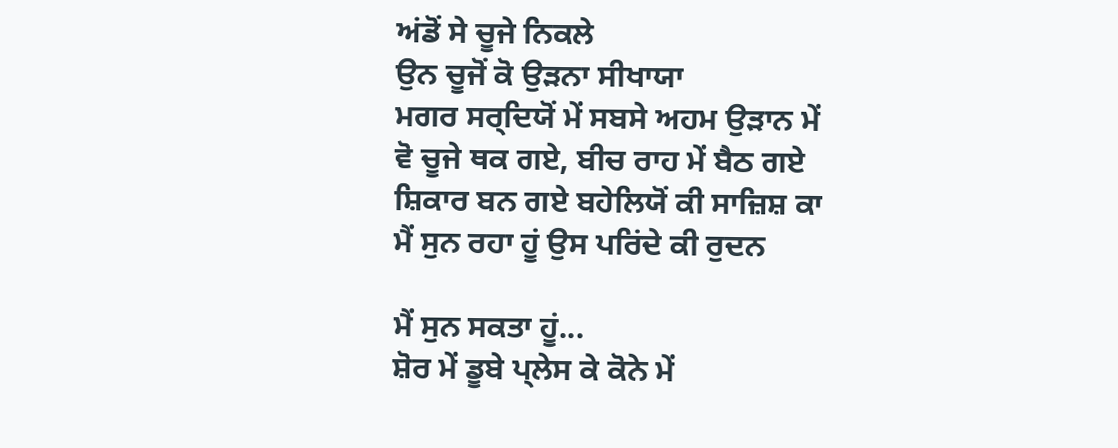ਅਂਡੋਂ ਸੇ ਚੂਜੇ ਨਿਕਲੇ
ਉਨ ਚੂਜੋਂ ਕੋ ਉਡ਼ਨਾ ਸੀਖਾਯਾ
ਮਗਰ ਸਰ੍ਦਿਯੋਂ ਮੇਂ ਸਬਸੇ ਅਹਮ ਉਡ਼ਾਨ ਮੇਂ
ਵੋ ਚੂਜੇ ਥਕ ਗਏ, ਬੀਚ ਰਾਹ ਮੇਂ ਬੈਠ ਗਏ
ਸ਼ਿਕਾਰ ਬਨ ਗਏ ਬਹੇਲਿਯੋਂ ਕੀ ਸਾਜ਼ਿਸ਼ ਕਾ
ਮੈਂ ਸੁਨ ਰਹਾ ਹੂਂ ਉਸ ਪਰਿਂਦੇ ਕੀ ਰੁਦਨ

ਮੈਂ ਸੁਨ ਸਕਤਾ ਹੂਂ...
ਸ਼ੋਰ ਮੇਂ ਡੂਬੇ ਪ੍ਲੇਸ ਕੇ ਕੋਨੇ ਮੇਂ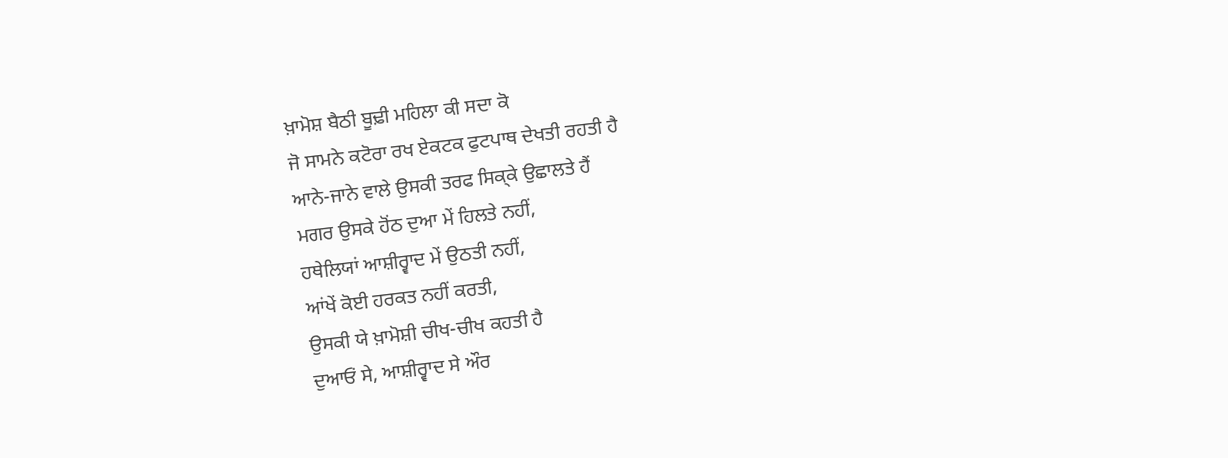ਖ਼ਾਮੋਸ਼ ਬੈਠੀ ਬੂਢ਼ੀ ਮਹਿਲਾ ਕੀ ਸਦਾ ਕੋ
ਜੋ ਸਾਮਨੇ ਕਟੋਰਾ ਰਖ ਏਕਟਕ ਫੁਟਪਾਥ ਦੇਖਤੀ ਰਹਤੀ ਹੈ
ਆਨੇ-ਜਾਨੇ ਵਾਲੇ ਉਸਕੀ ਤਰਫ ਸਿਕ੍ਕੇ ਉਛਾਲਤੇ ਹੈਂ
ਮਗਰ ਉਸਕੇ ਹੋਂਠ ਦੁਆ ਮੇਂ ਹਿਲਤੇ ਨਹੀਂ,
ਹਥੇਲਿਯਾਂ ਆਸ਼ੀਰ੍ਵਾਦ ਮੇਂ ਉਠਤੀ ਨਹੀਂ,
ਆਂਖੇਂ ਕੋਈ ਹਰਕਤ ਨਹੀਂ ਕਰਤੀ,
ਉਸਕੀ ਯੇ ਖ਼ਾਮੋਸ਼ੀ ਚੀਖ-ਚੀਖ ਕਹਤੀ ਹੈ
ਦੁਆਓਂ ਸੇ, ਆਸ਼ੀਰ੍ਵਾਦ ਸੇ ਔਰ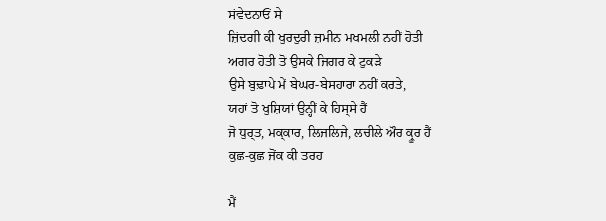ਸਂਵੇਦਨਾਓਂ ਸੇ
ਜ਼ਿਂਦਗੀ ਕੀ ਖੁਰਦੁਰੀ ਜ਼ਮੀਨ ਮਖਮਲੀ ਨਹੀਂ ਹੋਤੀ
ਅਗਰ ਹੋਤੀ ਤੋ ਉਸਕੇ ਜਿਗਰ ਕੇ ਟੁਕਡ਼ੇ
ਉਸੇ ਬੁਢ਼ਾਪੇ ਮੇਂ ਬੇਘਰ-ਬੇਸਹਾਰਾ ਨਹੀਂ ਕਰਤੇ,
ਯਹਾਂ ਤੋ ਖੁਸ਼ਿਯਾਂ ਉਨ੍ਹੀਂ ਕੇ ਹਿਸ੍ਸੇ ਹੈਂ
ਜੋ ਧੁਰ੍ਤ, ਮਕ੍ਕਾਰ, ਲਿਜਲਿਜੇ, ਲਚੀਲੇ ਔਰ ਕ੍ਰੂਰ ਹੈਂ
ਕੁਛ-ਕੁਛ ਜੋਂਕ ਕੀ ਤਰਹ

ਮੈਂ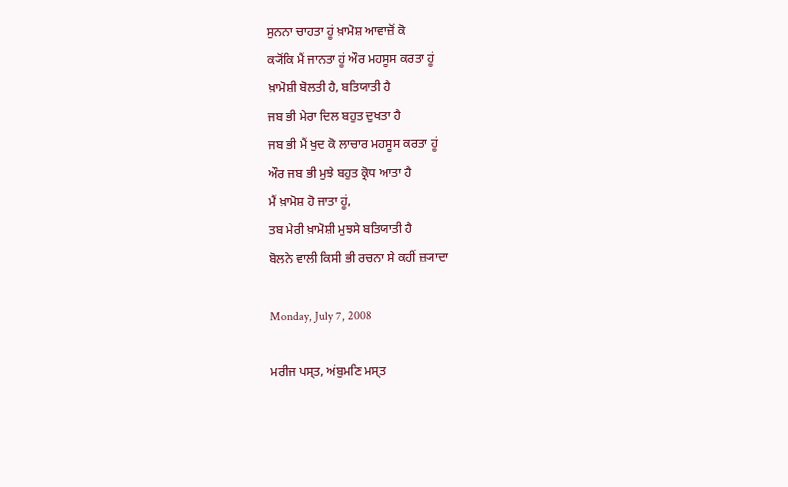ਸੁਨਨਾ ਚਾਹਤਾ ਹੂਂ ਖ਼ਾਮੋਸ਼ ਆਵਾਜ਼ੋਂ ਕੋ
ਕ੍ਯੋਂਕਿ ਮੈਂ ਜਾਨਤਾ ਹੂਂ ਔਰ ਮਹਸੂਸ ਕਰਤਾ ਹੂਂ
ਖ਼ਾਮੋਸ਼ੀ ਬੋਲਤੀ ਹੈ, ਬਤਿਯਾਤੀ ਹੈ
ਜਬ ਭੀ ਮੇਰਾ ਦਿਲ ਬਹੁਤ ਦੁਖਤਾ ਹੈ
ਜਬ ਭੀ ਮੈਂ ਖੁਦ ਕੋ ਲਾਚਾਰ ਮਹਸੂਸ ਕਰਤਾ ਹੂਂ
ਔਰ ਜਬ ਭੀ ਮੁਝੇ ਬਹੁਤ ਕ੍ਰੋਧ ਆਤਾ ਹੈ
ਮੈਂ ਖ਼ਾਮੋਸ਼ ਹੋ ਜਾਤਾ ਹੂਂ,
ਤਬ ਮੇਰੀ ਖ਼ਾਮੋਸ਼ੀ ਮੁਝਸੇ ਬਤਿਯਾਤੀ ਹੈ
ਬੋਲਨੇ ਵਾਲੀ ਕਿਸੀ ਭੀ ਰਚਨਾ ਸੇ ਕਹੀਂ ਜ਼੍ਯਾਦਾ

Monday, July 7, 2008

ਮਰੀਜ ਪਸ੍ਤ, ਅਂਬੁਮਣਿ ਮਸ੍ਤ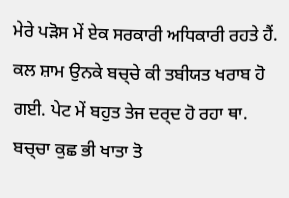ਮੇਰੇ ਪਡ਼ੋਸ ਮੇਂ ਏਕ ਸਰਕਾਰੀ ਅਧਿਕਾਰੀ ਰਹਤੇ ਹੈਂ. ਕਲ ਸ਼ਾਮ ਉਨਕੇ ਬਚ੍ਚੇ ਕੀ ਤਬੀਯਤ ਖਰਾਬ ਹੋ ਗਈ. ਪੇਟ ਮੇਂ ਬਹੁਤ ਤੇਜ ਦਰ੍ਦ ਹੋ ਰਹਾ ਥਾ. ਬਚ੍ਚਾ ਕੁਛ ਭੀ ਖਾਤਾ ਤੋ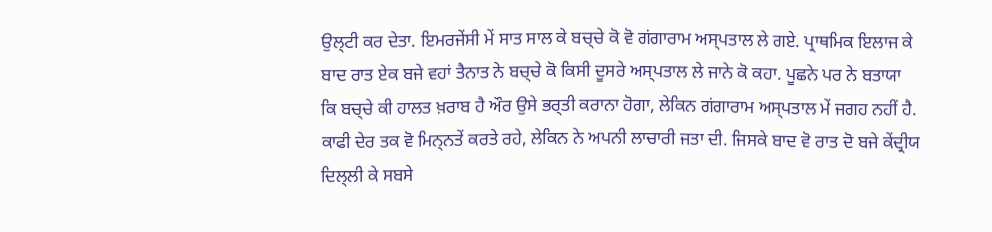ਉਲ੍ਟੀ ਕਰ ਦੇਤਾ. ਇਮਰਜੇਂਸੀ ਮੇਂ ਸਾਤ ਸਾਲ ਕੇ ਬਚ੍ਚੇ ਕੋ ਵੋ ਗਂਗਾਰਾਮ ਅਸ੍ਪਤਾਲ ਲੇ ਗਏ. ਪ੍ਰਾਥਮਿਕ ਇਲਾਜ ਕੇ ਬਾਦ ਰਾਤ ਏਕ ਬਜੇ ਵਹਾਂ ਤੈਨਾਤ ਨੇ ਬਚ੍ਚੇ ਕੋ ਕਿਸੀ ਦੂਸਰੇ ਅਸ੍ਪਤਾਲ ਲੇ ਜਾਨੇ ਕੋ ਕਹਾ. ਪੂਛਨੇ ਪਰ ਨੇ ਬਤਾਯਾ ਕਿ ਬਚ੍ਚੇ ਕੀ ਹਾਲਤ ਖ਼ਰਾਬ ਹੈ ਔਰ ਉਸੇ ਭਰ੍ਤੀ ਕਰਾਨਾ ਹੋਗਾ, ਲੇਕਿਨ ਗਂਗਾਰਾਮ ਅਸ੍ਪਤਾਲ ਮੇਂ ਜਗਹ ਨਹੀਂ ਹੈ. ਕਾਫੀ ਦੇਰ ਤਕ ਵੋ ਮਿਨ੍ਨਤੇਂ ਕਰਤੇ ਰਹੇ, ਲੇਕਿਨ ਨੇ ਅਪਨੀ ਲਾਚਾਰੀ ਜਤਾ ਦੀ. ਜਿਸਕੇ ਬਾਦ ਵੋ ਰਾਤ ਦੋ ਬਜੇ ਕੇਂਦ੍ਰੀਯ ਦਿਲ੍ਲੀ ਕੇ ਸਬਸੇ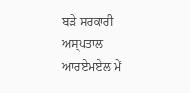ਬਡ਼ੇ ਸਰਕਾਰੀ ਅਸ੍ਪਤਾਲ ਆਰਏਮਏਲ ਮੇਂ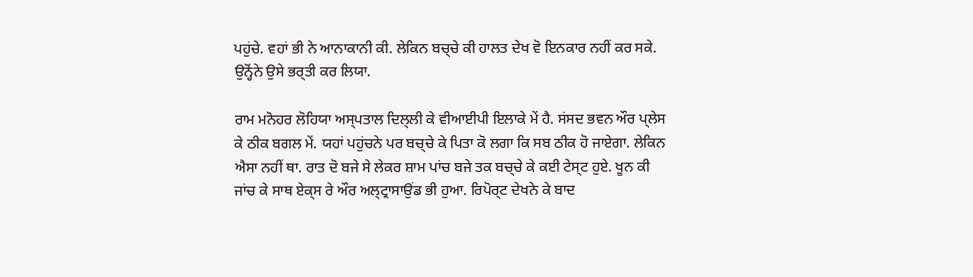ਪਹੁਂਚੇ. ਵਹਾਂ ਭੀ ਨੇ ਆਨਾਕਾਨੀ ਕੀ. ਲੇਕਿਨ ਬਚ੍ਚੇ ਕੀ ਹਾਲਤ ਦੇਖ ਵੋ ਇਨਕਾਰ ਨਹੀਂ ਕਰ ਸਕੇ. ਉਨ੍ਹੋਂਨੇ ਉਸੇ ਭਰ੍ਤੀ ਕਰ ਲਿਯਾ.

ਰਾਮ ਮਨੋਹਰ ਲੋਹਿਯਾ ਅਸ੍ਪਤਾਲ ਦਿਲ੍ਲੀ ਕੇ ਵੀਆਈਪੀ ਇਲਾਕੇ ਮੇਂ ਹੈ. ਸਂਸਦ ਭਵਨ ਔਰ ਪ੍ਲੇਸ ਕੇ ਠੀਕ ਬਗਲ ਮੇਂ. ਯਹਾਂ ਪਹੁਂਚਨੇ ਪਰ ਬਚ੍ਚੇ ਕੇ ਪਿਤਾ ਕੋ ਲਗਾ ਕਿ ਸਬ ਠੀਕ ਹੋ ਜਾਏਗਾ. ਲੇਕਿਨ ਐਸਾ ਨਹੀਂ ਥਾ. ਰਾਤ ਦੋ ਬਜੇ ਸੇ ਲੇਕਰ ਸ਼ਾਮ ਪਾਂਚ ਬਜੇ ਤਕ ਬਚ੍ਚੇ ਕੇ ਕਈ ਟੇਸ੍ਟ ਹੁਏ. ਖੂਨ ਕੀ ਜਾਂਚ ਕੇ ਸਾਥ ਏਕ੍ਸ ਰੇ ਔਰ ਅਲ੍ਟ੍ਰਾਸਾਉਂਡ ਭੀ ਹੁਆ. ਰਿਪੋਰ੍ਟ ਦੇਖਨੇ ਕੇ ਬਾਦ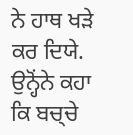ਨੇ ਹਾਥ ਖਡ਼ੇ ਕਰ ਦਿਯੇ. ਉਨ੍ਹੋਂਨੇ ਕਹਾ ਕਿ ਬਚ੍ਚੇ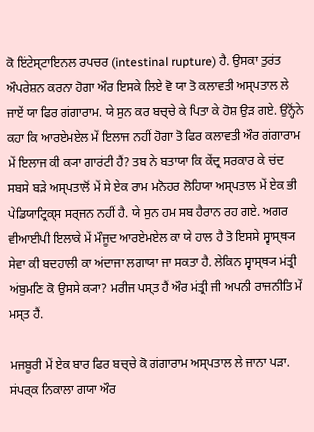ਕੋ ਇਂਟੇਸ੍ਟਾਇਨਲ ਰਪਚਰ (intestinal rupture) ਹੈ. ਉਸਕਾ ਤੁਰਂਤ ਔਪਰੇਸ਼ਨ ਕਰਨਾ ਹੋਗਾ ਔਰ ਇਸਕੇ ਲਿਏ ਵੋ ਯਾ ਤੋ ਕਲਾਵਤੀ ਅਸ੍ਪਤਾਲ ਲੇ ਜਾਏਂ ਯਾ ਫਿਰ ਗਂਗਾਰਾਮ. ਯੇ ਸੁਨ ਕਰ ਬਚ੍ਚੇ ਕੇ ਪਿਤਾ ਕੇ ਹੋਸ਼ ਉਡ਼ ਗਏ. ਉਨ੍ਹੋਂਨੇ ਕਹਾ ਕਿ ਆਰਏਮਏਲ ਮੇਂ ਇਲਾਜ ਨਹੀਂ ਹੋਗਾ ਤੋ ਫਿਰ ਕਲਾਵਤੀ ਔਰ ਗਂਗਾਰਾਮ ਮੇਂ ਇਲਾਜ ਕੀ ਕ੍ਯਾ ਗਾਰਂਟੀ ਹੈਂ? ਤਬ ਨੇ ਬਤਾਯਾ ਕਿ ਕੇਂਦ੍ਰ ਸਰਕਾਰ ਕੇ ਚਂਦ ਸਬਸੇ ਬਡ਼ੇ ਅਸ੍ਪਤਾਲੋਂ ਮੇਂ ਸੇ ਏਕ ਰਾਮ ਮਨੋਹਰ ਲੋਹਿਯਾ ਅਸ੍ਪਤਾਲ ਮੇਂ ਏਕ ਭੀ ਪੇਡਿਯਾਟ੍ਰਿਕ੍ਸ ਸਰ੍ਜਨ ਨਹੀਂ ਹੈ. ਯੇ ਸੁਨ ਹਮ ਸਬ ਹੈਰਾਨ ਰਹ ਗਏ. ਅਗਰ ਵੀਆਈਪੀ ਇਲਾਕੇ ਮੇਂ ਮੌਜੂਦ ਆਰਏਮਏਲ ਕਾ ਯੇ ਹਾਲ ਹੈ ਤੋ ਇਸਸੇ ਸ੍ਵਾਸ੍ਥ੍ਯ ਸੇਵਾ ਕੀ ਬਦਹਾਲੀ ਕਾ ਅਂਦਾਜਾ ਲਗਾਯਾ ਜਾ ਸਕਤਾ ਹੈ. ਲੇਕਿਨ ਸ੍ਵਾਸ੍ਥ੍ਯ ਮਂਤ੍ਰੀ ਅਂਬੁਮਣਿ ਕੋ ਉਸਸੇ ਕ੍ਯਾ? ਮਰੀਜ ਪਸ੍ਤ ਹੈਂ ਔਰ ਮਂਤ੍ਰੀ ਜੀ ਅਪਨੀ ਰਾਜਨੀਤਿ ਮੇਂ ਮਸ੍ਤ ਹੈਂ.

ਮਜਬੂਰੀ ਮੇਂ ਏਕ ਬਾਰ ਫਿਰ ਬਚ੍ਚੇ ਕੋ ਗਂਗਾਰਾਮ ਅਸ੍ਪਤਾਲ ਲੇ ਜਾਨਾ ਪਡ਼ਾ. ਸਂਪਰ੍ਕ ਨਿਕਾਲਾ ਗਯਾ ਔਰ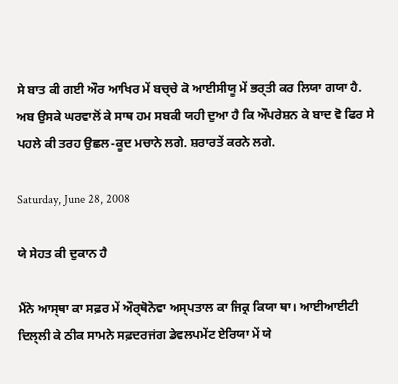ਸੇ ਬਾਤ ਕੀ ਗਈ ਔਰ ਆਖਿਰ ਮੇਂ ਬਚ੍ਚੇ ਕੋ ਆਈਸੀਯੂ ਮੇਂ ਭਰ੍ਤੀ ਕਰ ਲਿਯਾ ਗਯਾ ਹੈ. ਅਬ ਉਸਕੇ ਘਰਵਾਲੋਂ ਕੇ ਸਾਥ ਹਮ ਸਬਕੀ ਯਹੀ ਦੁਆ ਹੈ ਕਿ ਔਪਰੇਸ਼ਨ ਕੇ ਬਾਦ ਵੋ ਫਿਰ ਸੇ ਪਹਲੇ ਕੀ ਤਰਹ ਉਛਲ-ਕੂਦ ਮਚਾਨੇ ਲਗੇ. ਸ਼ਰਾਰਤੇਂ ਕਰਨੇ ਲਗੇ.

Saturday, June 28, 2008

ਯੇ ਸੇਹਤ ਕੀ ਦੁਕਾਨ ਹੈ

ਮੈਂਨੇ ਆਸ੍ਥਾ ਕਾ ਸਫ਼ਰ ਮੇਂ ਔਰ੍ਥੋਨੋਵਾ ਅਸ੍ਪਤਾਲ ਕਾ ਜਿਕ੍ਰ ਕਿਯਾ ਥਾ। ਆਈਆਈਟੀ ਦਿਲ੍ਲੀ ਕੇ ਠੀਕ ਸਾਮਨੇ ਸਫ਼ਦਰਜਂਗ ਡੇਵਲਪਮੇਂਟ ਏਰਿਯਾ ਮੇਂ ਯੇ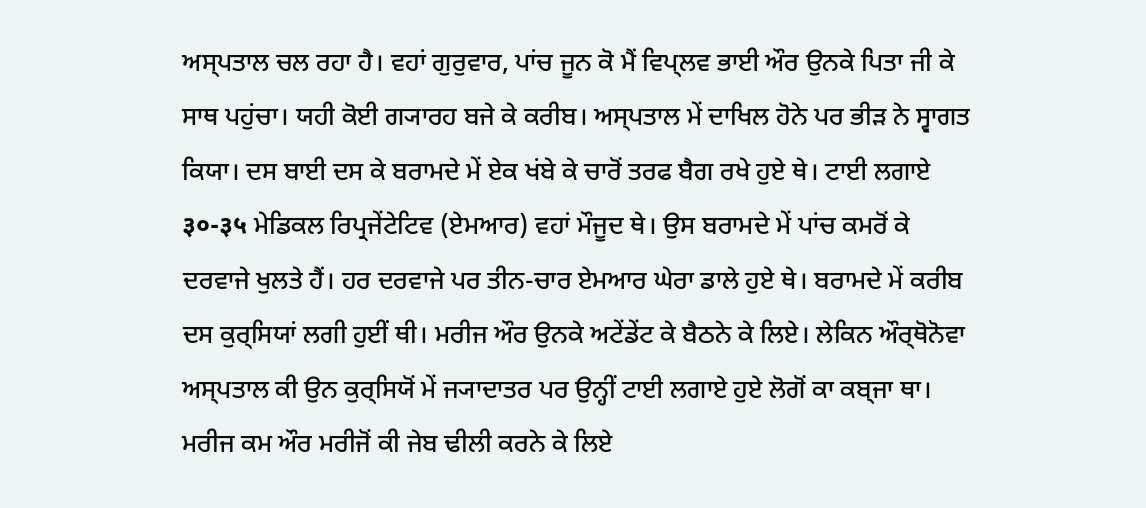ਅਸ੍ਪਤਾਲ ਚਲ ਰਹਾ ਹੈ। ਵਹਾਂ ਗੁਰੁਵਾਰ, ਪਾਂਚ ਜੂਨ ਕੋ ਮੈਂ ਵਿਪ੍ਲਵ ਭਾਈ ਔਰ ਉਨਕੇ ਪਿਤਾ ਜੀ ਕੇ ਸਾਥ ਪਹੁਂਚਾ। ਯਹੀ ਕੋਈ ਗ੍ਯਾਰਹ ਬਜੇ ਕੇ ਕਰੀਬ। ਅਸ੍ਪਤਾਲ ਮੇਂ ਦਾਖਿਲ ਹੋਨੇ ਪਰ ਭੀਡ਼ ਨੇ ਸ੍ਵਾਗਤ ਕਿਯਾ। ਦਸ ਬਾਈ ਦਸ ਕੇ ਬਰਾਮਦੇ ਮੇਂ ਏਕ ਖਂਬੇ ਕੇ ਚਾਰੋਂ ਤਰਫ ਬੈਗ ਰਖੇ ਹੁਏ ਥੇ। ਟਾਈ ਲਗਾਏ ३०-३५ ਮੇਡਿਕਲ ਰਿਪ੍ਰਜੇਂਟੇਟਿਵ (ਏਮਆਰ) ਵਹਾਂ ਮੌਜੂਦ ਥੇ। ਉਸ ਬਰਾਮਦੇ ਮੇਂ ਪਾਂਚ ਕਮਰੋਂ ਕੇ ਦਰਵਾਜੇ ਖੁਲਤੇ ਹੈਂ। ਹਰ ਦਰਵਾਜੇ ਪਰ ਤੀਨ-ਚਾਰ ਏਮਆਰ ਘੇਰਾ ਡਾਲੇ ਹੁਏ ਥੇ। ਬਰਾਮਦੇ ਮੇਂ ਕਰੀਬ ਦਸ ਕੁਰ੍ਸਿਯਾਂ ਲਗੀ ਹੁਈਂ ਥੀ। ਮਰੀਜ ਔਰ ਉਨਕੇ ਅਟੇਂਡੇਂਟ ਕੇ ਬੈਠਨੇ ਕੇ ਲਿਏ। ਲੇਕਿਨ ਔਰ੍ਥੋਨੋਵਾ ਅਸ੍ਪਤਾਲ ਕੀ ਉਨ ਕੁਰ੍ਸਿਯੋਂ ਮੇਂ ਜ੍ਯਾਦਾਤਰ ਪਰ ਉਨ੍ਹੀਂ ਟਾਈ ਲਗਾਏ ਹੁਏ ਲੋਗੋਂ ਕਾ ਕਬ੍ਜਾ ਥਾ। ਮਰੀਜ ਕਮ ਔਰ ਮਰੀਜੋਂ ਕੀ ਜੇਬ ਢੀਲੀ ਕਰਨੇ ਕੇ ਲਿਏ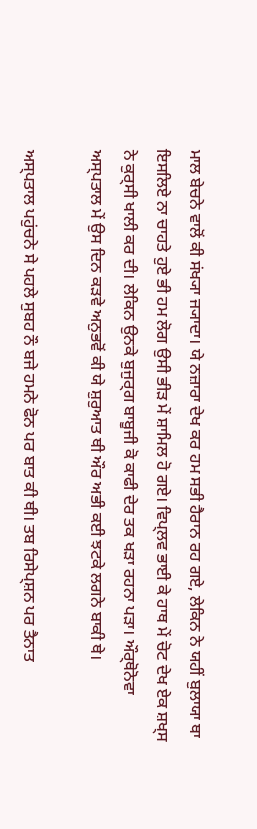ਮਾਲ ਬੇਚਨੇ ਵਾਲੋਂ ਕੀ ਸਂਖ੍ਯਾ ਜ੍ਯਾਦਾ। ਯੇ ਨਜ਼ਾਰਾ ਦੇਖ ਕਰ ਹਮ ਸਭੀ ਹੈਰਾਨ ਰਹ ਗਏ, ਲੇਕਿਨ ਨੇ ਯਹੀਂ ਬੁਲਾਯਾ ਥਾ ਇਸਲਿਏ ਨਾ ਚਾਹਤੇ ਹੁਏ ਭੀ ਹਮ ਲੋਗ ਉਸੀ ਭੀਡ਼ ਮੇਂ ਸ਼ਾਮਿਲ ਹੋ ਗਏ। ਵਿਪ੍ਲਵ ਭਾਈ ਕੇ ਹਾਥ ਮੇਂ ਚੋਟ ਦੇਖ ਏਕ ਸ਼ਖ੍ਸ ਨੇ ਕੁਰ੍ਸੀ ਖਾਲੀ ਕਰ ਦੀ। ਲੇਕਿਨ ਉਨਕੇ ਬੁਜੁਰ੍ਗ ਬਾਬੂਜੀ ਕੋ ਕਾਫੀ ਦੇਰ ਤਕ ਖਡ਼ਾ ਰਹਨਾ ਪਡ਼ਾ। ਔਰ੍ਥੋਨੋਵਾ ਅਸ੍ਪਤਾਲ ਮੇਂ ਉਸ ਦਿਨ ਕਡ਼ਵੇ ਅਨੁਭਵੋਂ ਕੀ ਯੇ ਸ਼ੁਰੁਆਤ ਥੀ ਔਰ ਅਭੀ ਕਈ ਝਟਕੇ ਲਗਨੇ ਬਾਕੀ ਥੇ।

ਅਸ੍ਪਤਾਲ ਪਹੁਂਚਨੇ ਸੇ ਪਹਲੇ ਸੁਬਹ ਨੌ ਬਜੇ ਹਮਨੇ ਫੋਨ ਪਰ ਬਾਤ ਕੀ ਥੀ। ਤਬ ਰਿਸੇਪ੍ਸ਼ਨ ਪਰ ਤੈਨਾਤ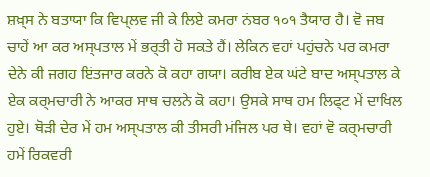ਸ਼ਖ਼੍ਸ ਨੇ ਬਤਾਯਾ ਕਿ ਵਿਪ੍ਲਵ ਜੀ ਕੇ ਲਿਏ ਕਮਰਾ ਨਂਬਰ १०१ ਤੈਯਾਰ ਹੈ। ਵੋ ਜਬ ਚਾਹੇਂ ਆ ਕਰ ਅਸ੍ਪਤਾਲ ਮੇਂ ਭਰ੍ਤੀ ਹੋ ਸਕਤੇ ਹੈਂ। ਲੇਕਿਨ ਵਹਾਂ ਪਹੁਂਚਨੇ ਪਰ ਕਮਰਾ ਦੇਨੇ ਕੀ ਜਗਹ ਇਂਤਜਾਰ ਕਰਨੇ ਕੋ ਕਹਾ ਗਯਾ। ਕਰੀਬ ਏਕ ਘਂਟੇ ਬਾਦ ਅਸ੍ਪਤਾਲ ਕੇ ਏਕ ਕਰ੍ਮਚਾਰੀ ਨੇ ਆਕਰ ਸਾਥ ਚਲਨੇ ਕੋ ਕਹਾ। ਉਸਕੇ ਸਾਥ ਹਮ ਲਿਫ੍ਟ ਮੇਂ ਦਾਖਿਲ ਹੁਏ। ਥੋਡ਼ੀ ਦੇਰ ਮੇਂ ਹਮ ਅਸ੍ਪਤਾਲ ਕੀ ਤੀਸਰੀ ਮਂਜਿਲ ਪਰ ਥੇ। ਵਹਾਂ ਵੋ ਕਰ੍ਮਚਾਰੀ ਹਮੇਂ ਰਿਕਵਰੀ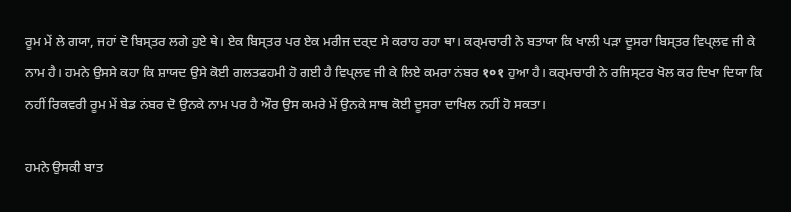ਰੂਮ ਮੇਂ ਲੇ ਗਯਾ, ਜਹਾਂ ਦੋ ਬਿਸ੍ਤਰ ਲਗੇ ਹੁਏ ਥੇ। ਏਕ ਬਿਸ੍ਤਰ ਪਰ ਏਕ ਮਰੀਜ ਦਰ੍ਦ ਸੇ ਕਰਾਹ ਰਹਾ ਥਾ। ਕਰ੍ਮਚਾਰੀ ਨੇ ਬਤਾਯਾ ਕਿ ਖਾਲੀ ਪਡ਼ਾ ਦੂਸਰਾ ਬਿਸ੍ਤਰ ਵਿਪ੍ਲਵ ਜੀ ਕੇ ਨਾਮ ਹੈ। ਹਮਨੇ ਉਸਸੇ ਕਹਾ ਕਿ ਸ਼ਾਯਦ ਉਸੇ ਕੋਈ ਗਲਤਫਹਮੀ ਹੋ ਗਈ ਹੈ ਵਿਪ੍ਲਵ ਜੀ ਕੇ ਲਿਏ ਕਮਰਾ ਨਂਬਰ १०१ ਹੁਆ ਹੈ। ਕਰ੍ਮਚਾਰੀ ਨੇ ਰਜਿਸ੍ਟਰ ਖੋਲ ਕਰ ਦਿਖਾ ਦਿਯਾ ਕਿ ਨਹੀਂ ਰਿਕਵਰੀ ਰੂਮ ਮੇਂ ਬੇਡ ਨਂਬਰ ਦੋ ਉਨਕੇ ਨਾਮ ਪਰ ਹੈ ਔਰ ਉਸ ਕਮਰੇ ਮੇਂ ਉਨਕੇ ਸਾਥ ਕੋਈ ਦੂਸਰਾ ਦਾਖਿਲ ਨਹੀਂ ਹੋ ਸਕਤਾ।

ਹਮਨੇ ਉਸਕੀ ਬਾਤ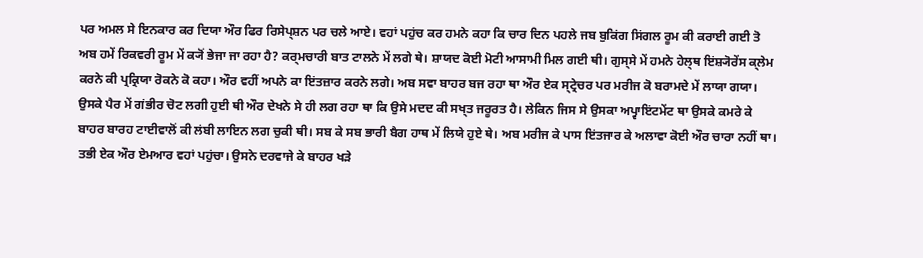ਪਰ ਅਮਲ ਸੇ ਇਨਕਾਰ ਕਰ ਦਿਯਾ ਔਰ ਫਿਰ ਰਿਸੇਪ੍ਸ਼ਨ ਪਰ ਚਲੇ ਆਏ। ਵਹਾਂ ਪਹੁਂਚ ਕਰ ਹਮਨੇ ਕਹਾ ਕਿ ਚਾਰ ਦਿਨ ਪਹਲੇ ਜਬ ਬੁਕਿਂਗ ਸਿਂਗਲ ਰੂਮ ਕੀ ਕਰਾਈ ਗਈ ਤੋ ਅਬ ਹਮੇਂ ਰਿਕਵਰੀ ਰੂਮ ਮੇਂ ਕ੍ਯੋਂ ਭੇਜਾ ਜਾ ਰਹਾ ਹੈ? ਕਰ੍ਮਚਾਰੀ ਬਾਤ ਟਾਲਨੇ ਮੇਂ ਲਗੇ ਥੇ। ਸ਼ਾਯਦ ਕੋਈ ਮੋਟੀ ਆਸਾਮੀ ਮਿਲ ਗਈ ਥੀ। ਗੁਸ੍ਸੇ ਮੇਂ ਹਮਨੇ ਹੇਲ੍ਥ ਇਂਸ਼੍ਯੋਰੇਂਸ ਕ੍ਲੇਮ ਕਰਨੇ ਕੀ ਪ੍ਰਕ੍ਰਿਯਾ ਰੋਕਨੇ ਕੋ ਕਹਾ। ਔਰ ਵਹੀਂ ਅਪਨੇ ਕਾ ਇਂਤਜ਼ਾਰ ਕਰਨੇ ਲਗੇ। ਅਬ ਸਵਾ ਬਾਹਰ ਬਜ ਰਹਾ ਥਾ ਔਰ ਏਕ ਸ੍ਟ੍ਰੇਚਰ ਪਰ ਮਰੀਜ ਕੋ ਬਰਾਮਦੇ ਮੇਂ ਲਾਯਾ ਗਯਾ। ਉਸਕੇ ਪੈਰ ਮੇਂ ਗਂਭੀਰ ਚੋਟ ਲਗੀ ਹੁਈ ਥੀ ਔਰ ਦੇਖਨੇ ਸੇ ਹੀ ਲਗ ਰਹਾ ਥਾ ਕਿ ਉਸੇ ਮਦਦ ਕੀ ਸਖ੍ਤ ਜਰੂਰਤ ਹੈ। ਲੇਕਿਨ ਜਿਸ ਸੇ ਉਸਕਾ ਅਪ੍ਵਾਇਂਟਮੇਂਟ ਥਾ ਉਸਕੇ ਕਮਰੇ ਕੇ ਬਾਹਰ ਬਾਰਹ ਟਾਈਵਾਲੋਂ ਕੀ ਲਂਬੀ ਲਾਇਨ ਲਗ ਚੁਕੀ ਥੀ। ਸਬ ਕੇ ਸਬ ਭਾਰੀ ਬੈਗ ਹਾਥ ਮੇਂ ਲਿਯੇ ਹੁਏ ਥੇ। ਅਬ ਮਰੀਜ ਕੇ ਪਾਸ ਇਂਤਜਾਰ ਕੇ ਅਲਾਵਾ ਕੋਈ ਔਰ ਚਾਰਾ ਨਹੀਂ ਥਾ। ਤਭੀ ਏਕ ਔਰ ਏਮਆਰ ਵਹਾਂ ਪਹੁਂਚਾ। ਉਸਨੇ ਦਰਵਾਜੇ ਕੇ ਬਾਹਰ ਖਡ਼ੇ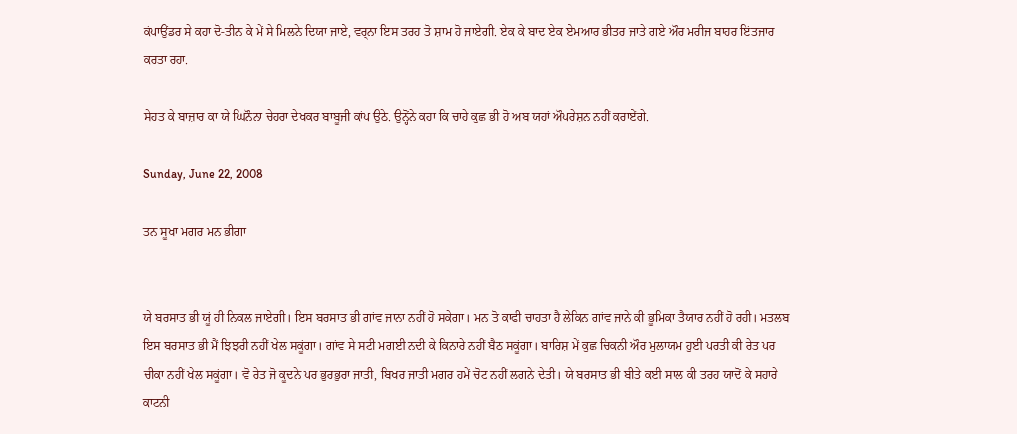ਕਂਪਾਉਂਡਰ ਸੇ ਕਹਾ ਦੋ-ਤੀਨ ਕੇ ਮੇਂ ਸੇ ਮਿਲਨੇ ਦਿਯਾ ਜਾਏ, ਵਰ੍ਨਾ ਇਸ ਤਰਹ ਤੋ ਸ਼ਾਮ ਹੋ ਜਾਏਗੀ. ਏਕ ਕੇ ਬਾਦ ਏਕ ਏਮਆਰ ਭੀਤਰ ਜਾਤੇ ਗਏ ਔਰ ਮਰੀਜ ਬਾਹਰ ਇਂਤਜਾਰ ਕਰਤਾ ਰਹਾ.

ਸੇਹਤ ਕੇ ਬਾਜ਼ਾਰ ਕਾ ਯੇ ਘਿਨੌਨਾ ਚੇਹਰਾ ਦੇਖਕਰ ਬਾਬੂਜੀ ਕਾਂਪ ਉਠੇ. ਉਨ੍ਹੋਂਨੇ ਕਹਾ ਕਿ ਚਾਹੇ ਕੁਛ ਭੀ ਹੋ ਅਬ ਯਹਾਂ ਔਪਰੇਸ਼ਨ ਨਹੀਂ ਕਰਾਏਂਗੇ.

Sunday, June 22, 2008

ਤਨ ਸੂਖਾ ਮਗਰ ਮਨ ਭੀਗਾ


ਯੇ ਬਰਸਾਤ ਭੀ ਯੂਂ ਹੀ ਨਿਕਲ ਜਾਏਗੀ। ਇਸ ਬਰਸਾਤ ਭੀ ਗਾਂਵ ਜਾਨਾ ਨਹੀਂ ਹੋ ਸਕੇਗਾ। ਮਨ ਤੋ ਕਾਫੀ ਚਾਹਤਾ ਹੈ ਲੇਕਿਨ ਗਾਂਵ ਜਾਨੇ ਕੀ ਭੂਮਿਕਾ ਤੈਯਾਰ ਨਹੀਂ ਹੋ ਰਹੀ। ਮਤਲਬ ਇਸ ਬਰਸਾਤ ਭੀ ਮੈਂ ਝਿਝਰੀ ਨਹੀਂ ਖੇਲ ਸਕੂਂਗਾ। ਗਾਂਵ ਸੇ ਸਟੀ ਮਗਈ ਨਦੀ ਕੇ ਕਿਨਾਰੇ ਨਹੀਂ ਬੈਠ ਸਕੂਂਗਾ। ਬਾਰਿਸ਼ ਮੇਂ ਕੁਛ ਚਿਕਨੀ ਔਰ ਮੁਲਾਯਮ ਹੁਈ ਪਰਤੀ ਕੀ ਰੇਤ ਪਰ ਚੀਕਾ ਨਹੀਂ ਖੇਲ ਸਕੂਂਗਾ। ਵੋ ਰੇਤ ਜੋ ਕੂਦਨੇ ਪਰ ਭੁਰਭੁਰਾ ਜਾਤੀ, ਬਿਖਰ ਜਾਤੀ ਮਗਰ ਹਮੇਂ ਚੋਟ ਨਹੀਂ ਲਗਨੇ ਦੇਤੀ। ਯੇ ਬਰਸਾਤ ਭੀ ਬੀਤੇ ਕਈ ਸਾਲ ਕੀ ਤਰਹ ਯਾਦੋਂ ਕੇ ਸਹਾਰੇ ਕਾਟਨੀ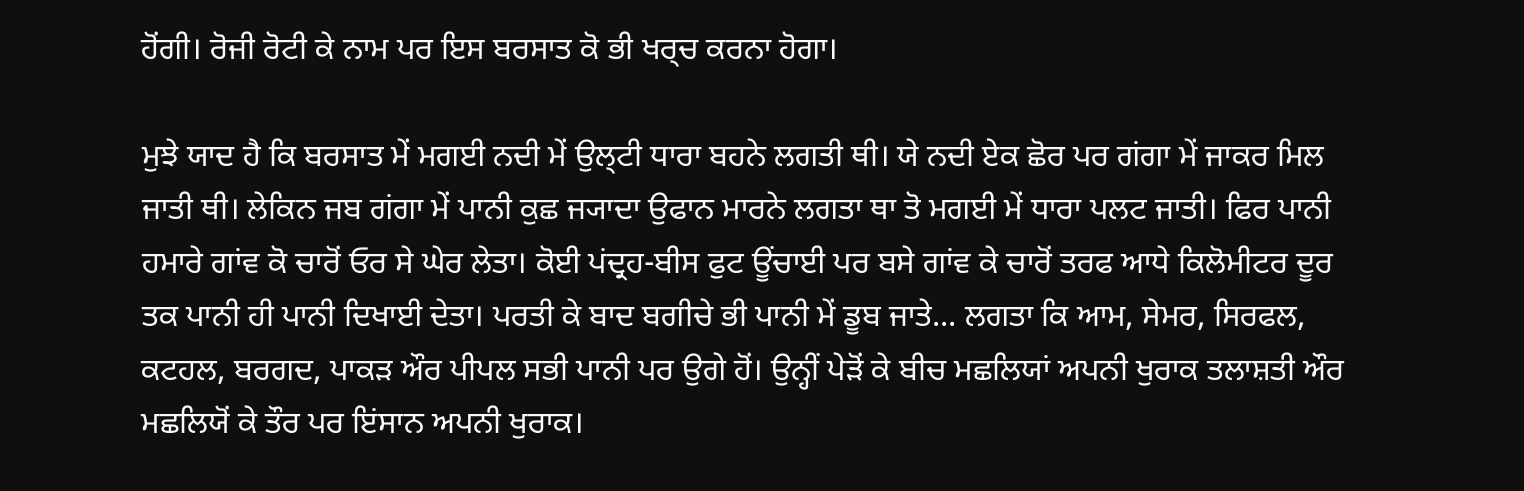ਹੋਂਗੀ। ਰੋਜੀ ਰੋਟੀ ਕੇ ਨਾਮ ਪਰ ਇਸ ਬਰਸਾਤ ਕੋ ਭੀ ਖਰ੍ਚ ਕਰਨਾ ਹੋਗਾ।

ਮੁਝੇ ਯਾਦ ਹੈ ਕਿ ਬਰਸਾਤ ਮੇਂ ਮਗਈ ਨਦੀ ਮੇਂ ਉਲ੍ਟੀ ਧਾਰਾ ਬਹਨੇ ਲਗਤੀ ਥੀ। ਯੇ ਨਦੀ ਏਕ ਛੋਰ ਪਰ ਗਂਗਾ ਮੇਂ ਜਾਕਰ ਮਿਲ ਜਾਤੀ ਥੀ। ਲੇਕਿਨ ਜਬ ਗਂਗਾ ਮੇਂ ਪਾਨੀ ਕੁਛ ਜ੍ਯਾਦਾ ਉਫਾਨ ਮਾਰਨੇ ਲਗਤਾ ਥਾ ਤੋ ਮਗਈ ਮੇਂ ਧਾਰਾ ਪਲਟ ਜਾਤੀ। ਫਿਰ ਪਾਨੀ ਹਮਾਰੇ ਗਾਂਵ ਕੋ ਚਾਰੋਂ ਓਰ ਸੇ ਘੇਰ ਲੇਤਾ। ਕੋਈ ਪਂਦ੍ਰਹ-ਬੀਸ ਫੁਟ ਊਂਚਾਈ ਪਰ ਬਸੇ ਗਾਂਵ ਕੇ ਚਾਰੋਂ ਤਰਫ ਆਧੇ ਕਿਲੋਮੀਟਰ ਦੂਰ ਤਕ ਪਾਨੀ ਹੀ ਪਾਨੀ ਦਿਖਾਈ ਦੇਤਾ। ਪਰਤੀ ਕੇ ਬਾਦ ਬਗੀਚੇ ਭੀ ਪਾਨੀ ਮੇਂ ਡੂਬ ਜਾਤੇ... ਲਗਤਾ ਕਿ ਆਮ, ਸੇਮਰ, ਸਿਰਫਲ, ਕਟਹਲ, ਬਰਗਦ, ਪਾਕਡ਼ ਔਰ ਪੀਪਲ ਸਭੀ ਪਾਨੀ ਪਰ ਉਗੇ ਹੋਂ। ਉਨ੍ਹੀਂ ਪੇਡ਼ੋਂ ਕੇ ਬੀਚ ਮਛਲਿਯਾਂ ਅਪਨੀ ਖੁਰਾਕ ਤਲਾਸ਼ਤੀ ਔਰ ਮਛਲਿਯੋਂ ਕੇ ਤੌਰ ਪਰ ਇਂਸਾਨ ਅਪਨੀ ਖੁਰਾਕ।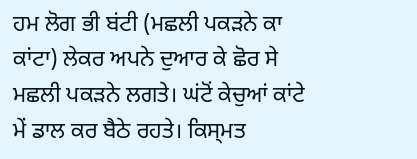ਹਮ ਲੋਗ ਭੀ ਬਂਟੀ (ਮਛਲੀ ਪਕਡ਼ਨੇ ਕਾ ਕਾਂਟਾ) ਲੇਕਰ ਅਪਨੇ ਦੁਆਰ ਕੇ ਛੋਰ ਸੇ ਮਛਲੀ ਪਕਡ਼ਨੇ ਲਗਤੇ। ਘਂਟੋਂ ਕੇਚੁਆਂ ਕਾਂਟੇ ਮੇਂ ਡਾਲ ਕਰ ਬੈਠੇ ਰਹਤੇ। ਕਿਸ੍ਮਤ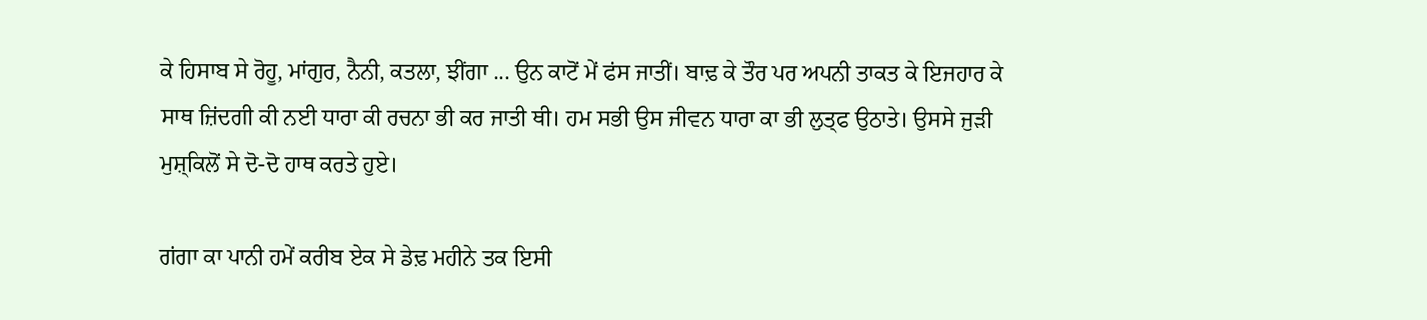ਕੇ ਹਿਸਾਬ ਸੇ ਰੋਹੂ, ਮਾਂਗੁਰ, ਨੈਨੀ, ਕਤਲਾ, ਝੀਂਗਾ ... ਉਨ ਕਾਟੋਂ ਮੇਂ ਫਂਸ ਜਾਤੀਂ। ਬਾਢ਼ ਕੇ ਤੌਰ ਪਰ ਅਪਨੀ ਤਾਕਤ ਕੇ ਇਜਹਾਰ ਕੇ ਸਾਥ ਜ਼ਿਂਦਗੀ ਕੀ ਨਈ ਧਾਰਾ ਕੀ ਰਚਨਾ ਭੀ ਕਰ ਜਾਤੀ ਥੀ। ਹਮ ਸਭੀ ਉਸ ਜੀਵਨ ਧਾਰਾ ਕਾ ਭੀ ਲੁਤ੍ਫ ਉਠਾਤੇ। ਉਸਸੇ ਜੁਡ਼ੀ ਮੁਸ਼੍ਕਿਲੋਂ ਸੇ ਦੋ-ਦੋ ਹਾਥ ਕਰਤੇ ਹੁਏ।

ਗਂਗਾ ਕਾ ਪਾਨੀ ਹਮੇਂ ਕਰੀਬ ਏਕ ਸੇ ਡੇਢ਼ ਮਹੀਨੇ ਤਕ ਇਸੀ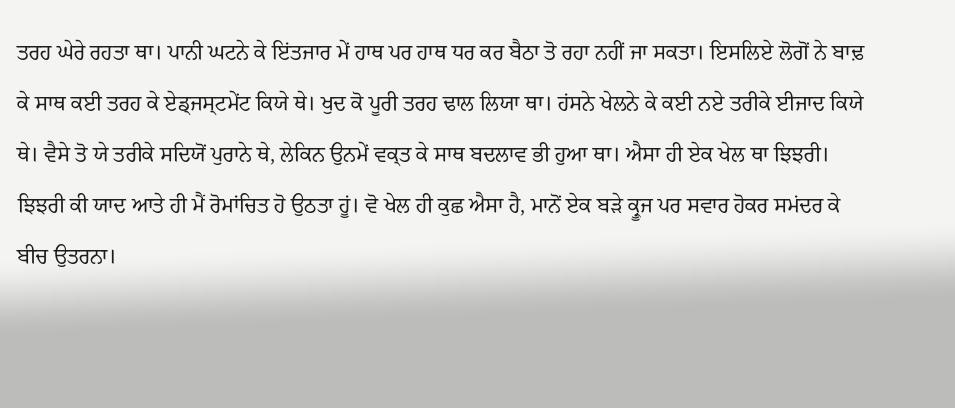ਤਰਹ ਘੇਰੇ ਰਹਤਾ ਥਾ। ਪਾਨੀ ਘਟਨੇ ਕੇ ਇਂਤਜਾਰ ਮੇਂ ਹਾਥ ਪਰ ਹਾਥ ਧਰ ਕਰ ਬੈਠਾ ਤੋ ਰਹਾ ਨਹੀਂ ਜਾ ਸਕਤਾ। ਇਸਲਿਏ ਲੋਗੋਂ ਨੇ ਬਾਢ਼ ਕੇ ਸਾਥ ਕਈ ਤਰਹ ਕੇ ਏਡ੍ਜਸ੍ਟਮੇਂਟ ਕਿਯੇ ਥੇ। ਖੁਦ ਕੋ ਪੂਰੀ ਤਰਹ ਢਾਲ ਲਿਯਾ ਥਾ। ਹਂਸਨੇ ਖੇਲਨੇ ਕੇ ਕਈ ਨਏ ਤਰੀਕੇ ਈਜਾਦ ਕਿਯੇ ਥੇ। ਵੈਸੇ ਤੋ ਯੇ ਤਰੀਕੇ ਸਦਿਯੋਂ ਪੁਰਾਨੇ ਥੇ, ਲੇਕਿਨ ਉਨਮੇਂ ਵਕ੍ਤ ਕੇ ਸਾਥ ਬਦਲਾਵ ਭੀ ਹੁਆ ਥਾ। ਐਸਾ ਹੀ ਏਕ ਖੇਲ ਥਾ ਝਿਝਰੀ। ਝਿਝਰੀ ਕੀ ਯਾਦ ਆਤੇ ਹੀ ਮੈਂ ਰੋਮਾਂਚਿਤ ਹੋ ਉਠਤਾ ਹੂਂ। ਵੋ ਖੇਲ ਹੀ ਕੁਛ ਐਸਾ ਹੈ, ਮਾਨੋਂ ਏਕ ਬਡ਼ੇ ਕ੍ਰੂਜ ਪਰ ਸਵਾਰ ਹੋਕਰ ਸਮਂਦਰ ਕੇ ਬੀਚ ਉਤਰਨਾ।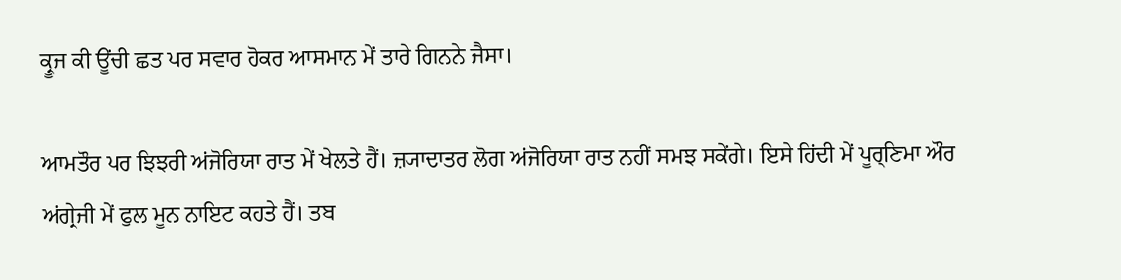ਕ੍ਰੂਜ ਕੀ ਊਂਚੀ ਛਤ ਪਰ ਸਵਾਰ ਹੋਕਰ ਆਸਮਾਨ ਮੇਂ ਤਾਰੇ ਗਿਨਨੇ ਜੈਸਾ।

ਆਮਤੌਰ ਪਰ ਝਿਝਰੀ ਅਂਜੋਰਿਯਾ ਰਾਤ ਮੇਂ ਖੇਲਤੇ ਹੈਂ। ਜ਼੍ਯਾਦਾਤਰ ਲੋਗ ਅਂਜੋਰਿਯਾ ਰਾਤ ਨਹੀਂ ਸਮਝ ਸਕੇਂਗੇ। ਇਸੇ ਹਿਂਦੀ ਮੇਂ ਪੂਰ੍ਣਿਮਾ ਔਰ ਅਂਗ੍ਰੇਜੀ ਮੇਂ ਫੁਲ ਮੂਨ ਨਾਇਟ ਕਹਤੇ ਹੈਂ। ਤਬ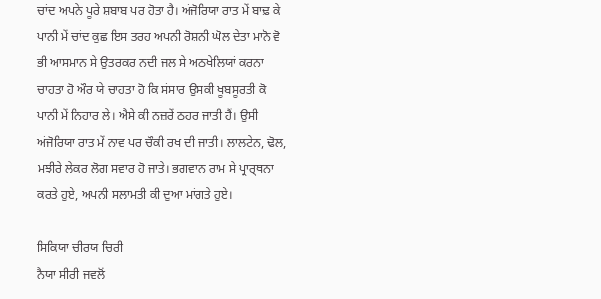ਚਾਂਦ ਅਪਨੇ ਪੂਰੇ ਸ਼ਬਾਬ ਪਰ ਹੋਤਾ ਹੈ। ਅਂਜੋਰਿਯਾ ਰਾਤ ਮੇਂ ਬਾਢ਼ ਕੇ ਪਾਨੀ ਮੇਂ ਚਾਂਦ ਕੁਛ ਇਸ ਤਰਹ ਅਪਨੀ ਰੋਸ਼ਨੀ ਘੋਲ ਦੇਤਾ ਮਾਨੋ ਵੋ ਭੀ ਆਸਮਾਨ ਸੇ ਉਤਰਕਰ ਨਦੀ ਜਲ ਸੇ ਅਠਖੇਲਿਯਾਂ ਕਰਨਾ ਚਾਹਤਾ ਹੋ ਔਰ ਯੇ ਚਾਹਤਾ ਹੋ ਕਿ ਸਂਸਾਰ ਉਸਕੀ ਖੂਬਸੂਰਤੀ ਕੋ ਪਾਨੀ ਮੇਂ ਨਿਹਾਰ ਲੇ। ਐਸੇ ਕੀ ਨਜ਼ਰੇਂ ਠਹਰ ਜਾਤੀ ਹੈਂ। ਉਸੀ ਅਂਜੋਰਿਯਾ ਰਾਤ ਮੇਂ ਨਾਵ ਪਰ ਚੌਕੀ ਰਖ ਦੀ ਜਾਤੀ। ਲਾਲਟੇਨ, ਢੋਲ, ਮਝੀਰੇ ਲੇਕਰ ਲੋਗ ਸਵਾਰ ਹੋ ਜਾਤੇ। ਭਗਵਾਨ ਰਾਮ ਸੇ ਪ੍ਰਾਰ੍ਥਨਾ ਕਰਤੇ ਹੁਏ, ਅਪਨੀ ਸਲਾਮਤੀ ਕੀ ਦੁਆ ਮਾਂਗਤੇ ਹੁਏ।

ਸਿਕਿਯਾ ਚੀਰਯ ਚਿਰੀ
ਨੈਯਾ ਸੀਰੀ ਜਵਲੋਂ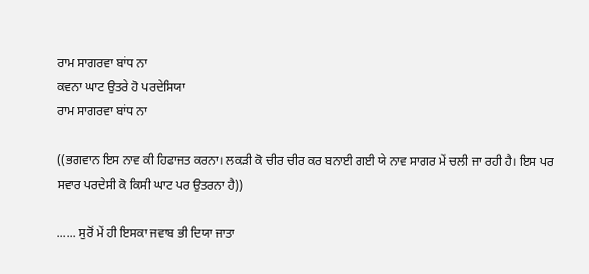ਰਾਮ ਸਾਗਰਵਾ ਬਾਂਧ ਨਾ
ਕਵਨਾ ਘਾਟ ਉਤਰੇ ਹੋ ਪਰਦੇਸਿਯਾ
ਰਾਮ ਸਾਗਰਵਾ ਬਾਂਧ ਨਾ

((ਭਗਵਾਨ ਇਸ ਨਾਵ ਕੀ ਹਿਫਾਜਤ ਕਰਨਾ। ਲਕਡ਼ੀ ਕੋ ਚੀਰ ਚੀਰ ਕਰ ਬਨਾਈ ਗਈ ਯੇ ਨਾਵ ਸਾਗਰ ਮੇਂ ਚਲੀ ਜਾ ਰਹੀ ਹੈ। ਇਸ ਪਰ ਸਵਾਰ ਪਰਦੇਸੀ ਕੋ ਕਿਸੀ ਘਾਟ ਪਰ ਉਤਰਨਾ ਹੈ))

...... ਸੁਰੋਂ ਮੇਂ ਹੀ ਇਸਕਾ ਜਵਾਬ ਭੀ ਦਿਯਾ ਜਾਤਾ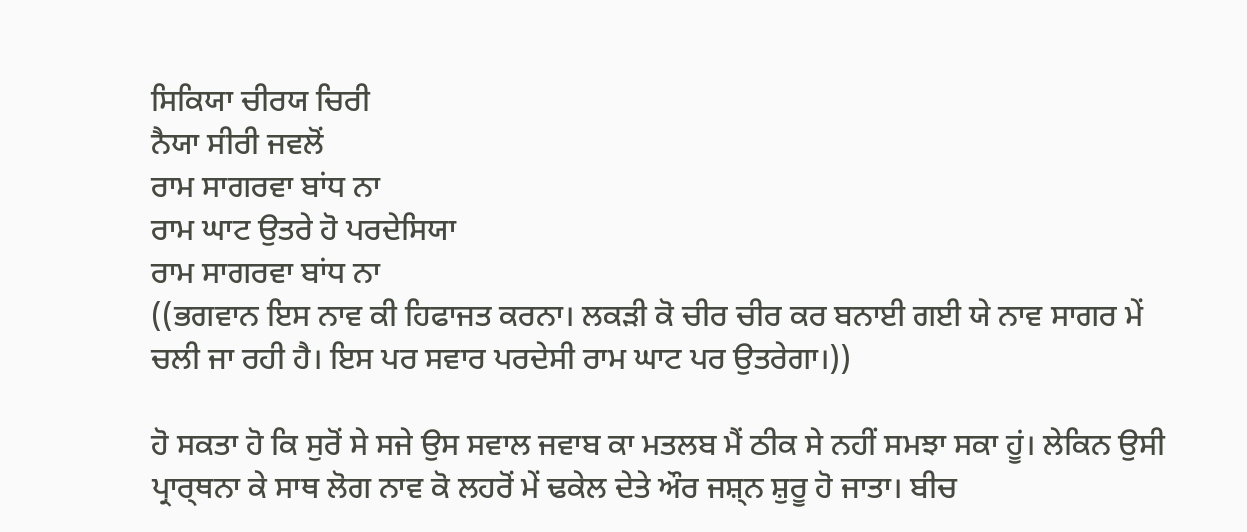ਸਿਕਿਯਾ ਚੀਰਯ ਚਿਰੀ
ਨੈਯਾ ਸੀਰੀ ਜਵਲੋਂ
ਰਾਮ ਸਾਗਰਵਾ ਬਾਂਧ ਨਾ
ਰਾਮ ਘਾਟ ਉਤਰੇ ਹੋ ਪਰਦੇਸਿਯਾ
ਰਾਮ ਸਾਗਰਵਾ ਬਾਂਧ ਨਾ
((ਭਗਵਾਨ ਇਸ ਨਾਵ ਕੀ ਹਿਫਾਜਤ ਕਰਨਾ। ਲਕਡ਼ੀ ਕੋ ਚੀਰ ਚੀਰ ਕਰ ਬਨਾਈ ਗਈ ਯੇ ਨਾਵ ਸਾਗਰ ਮੇਂ ਚਲੀ ਜਾ ਰਹੀ ਹੈ। ਇਸ ਪਰ ਸਵਾਰ ਪਰਦੇਸੀ ਰਾਮ ਘਾਟ ਪਰ ਉਤਰੇਗਾ।))

ਹੋ ਸਕਤਾ ਹੋ ਕਿ ਸੁਰੋਂ ਸੇ ਸਜੇ ਉਸ ਸਵਾਲ ਜਵਾਬ ਕਾ ਮਤਲਬ ਮੈਂ ਠੀਕ ਸੇ ਨਹੀਂ ਸਮਝਾ ਸਕਾ ਹੂਂ। ਲੇਕਿਨ ਉਸੀ ਪ੍ਰਾਰ੍ਥਨਾ ਕੇ ਸਾਥ ਲੋਗ ਨਾਵ ਕੋ ਲਹਰੋਂ ਮੇਂ ਢਕੇਲ ਦੇਤੇ ਔਰ ਜਸ਼੍ਨ ਸ਼ੁਰੂ ਹੋ ਜਾਤਾ। ਬੀਚ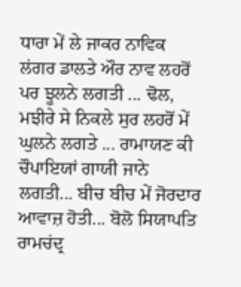ਧਾਰਾ ਮੇਂ ਲੇ ਜਾਕਰ ਨਾਵਿਕ ਲਂਗਰ ਡਾਲਤੇ ਔਰ ਨਾਵ ਲਹਰੋਂ ਪਰ ਝੂਲਨੇ ਲਗਤੀ ... ਢੋਲ, ਮਝੀਰੇ ਸੇ ਨਿਕਲੇ ਸੁਰ ਲਹਰੋਂ ਮੇਂ ਘੁਲਨੇ ਲਗਤੇ ... ਰਾਮਾਯਣ ਕੀ ਚੌਪਾਇਯਾਂ ਗਾਯੀ ਜਾਨੇ ਲਗਤੀ... ਬੀਚ ਬੀਚ ਮੇਂ ਜੋਰਦਾਰ ਆਵਾਜ਼ ਹੋਤੀ... ਬੋਲੋ ਸਿਯਾਪਤਿ ਰਾਮਚਂਦ੍ਰ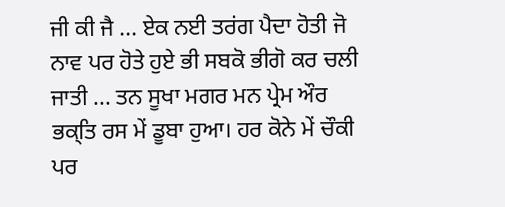ਜੀ ਕੀ ਜੈ ... ਏਕ ਨਈ ਤਰਂਗ ਪੈਦਾ ਹੋਤੀ ਜੋ ਨਾਵ ਪਰ ਹੋਤੇ ਹੁਏ ਭੀ ਸਬਕੋ ਭੀਗੋ ਕਰ ਚਲੀ ਜਾਤੀ ... ਤਨ ਸੂਖਾ ਮਗਰ ਮਨ ਪ੍ਰੇਮ ਔਰ ਭਕ੍ਤਿ ਰਸ ਮੇਂ ਡੂਬਾ ਹੁਆ। ਹਰ ਕੋਨੇ ਮੇਂ ਚੌਕੀ ਪਰ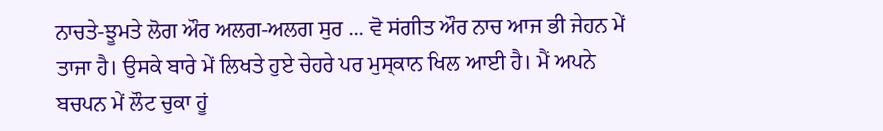ਨਾਚਤੇ-ਝੂਮਤੇ ਲੋਗ ਔਰ ਅਲਗ-ਅਲਗ ਸੁਰ ... ਵੋ ਸਂਗੀਤ ਔਰ ਨਾਚ ਆਜ ਭੀ ਜੇਹਨ ਮੇਂ ਤਾਜਾ ਹੈ। ਉਸਕੇ ਬਾਰੇ ਮੇਂ ਲਿਖਤੇ ਹੁਏ ਚੇਹਰੇ ਪਰ ਮੁਸ੍ਕਾਨ ਖਿਲ ਆਈ ਹੈ। ਮੈਂ ਅਪਨੇ ਬਚਪਨ ਮੇਂ ਲੌਟ ਚੁਕਾ ਹੂਂ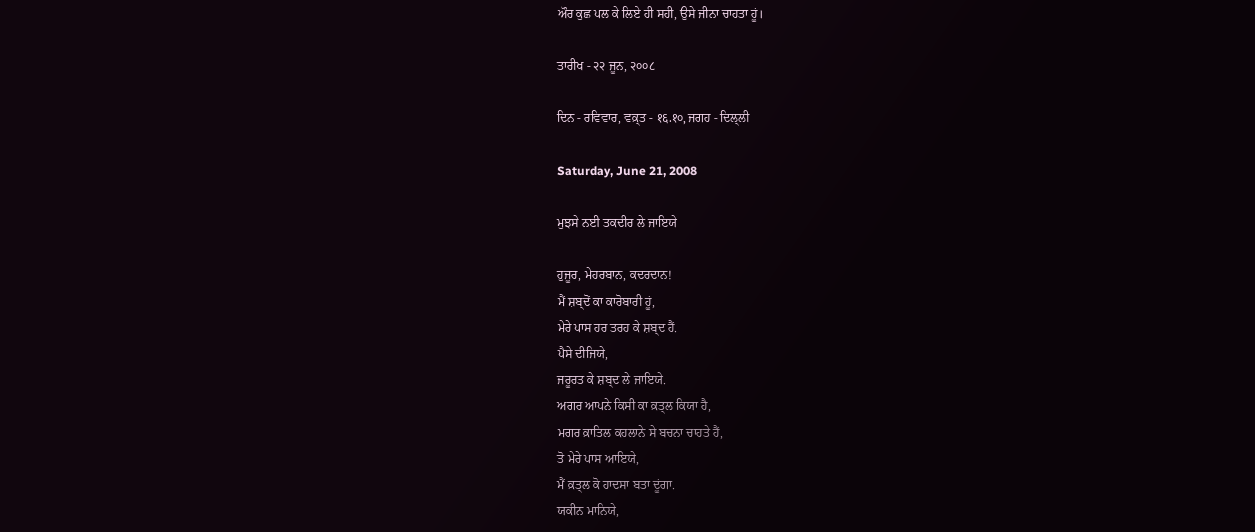ਔਰ ਕੁਛ ਪਲ ਕੇ ਲਿਏ ਹੀ ਸਹੀ, ਉਸੇ ਜੀਨਾ ਚਾਹਤਾ ਹੂਂ।

ਤਾਰੀਖ - २२ ਜੂਨ, २००८

ਦਿਨ - ਰਵਿਵਾਰ, ਵਕ਼੍ਤ - १६.१०, ਜਗਹ - ਦਿਲ੍ਲੀ

Saturday, June 21, 2008

ਮੁਝਸੇ ਨਈ ਤਕਦੀਰ ਲੇ ਜਾਇਯੇ

ਹੁਜੂਰ, ਮੇਹਰਬਾਨ, ਕਦਰਦਾਨ!
ਮੈਂ ਸ਼ਬ੍ਦੋਂ ਕਾ ਕਾਰੋਬਾਰੀ ਹੂਂ,
ਮੇਰੇ ਪਾਸ ਹਰ ਤਰਹ ਕੇ ਸ਼ਬ੍ਦ ਹੈਂ.
ਪੈਸੇ ਦੀਜਿਯੇ,
ਜਰੂਰਤ ਕੇ ਸ਼ਬ੍ਦ ਲੇ ਜਾਇਯੇ.
ਅਗਰ ਆਪਨੇ ਕਿਸੀ ਕਾ ਕ਼ਤ੍ਲ ਕਿਯਾ ਹੈ,
ਮਗਰ ਕ਼ਾਤਿਲ ਕਹਲਾਨੇ ਸੇ ਬਚਨਾ ਚਾਹਤੇ ਹੈਂ,
ਤੋ ਮੇਰੇ ਪਾਸ ਆਇਯੇ,
ਮੈਂ ਕ਼ਤ੍ਲ ਕੋ ਹਾਦਸਾ ਬਤਾ ਦੂਂਗਾ.
ਯਕੀਨ ਮਾਨਿਯੇ,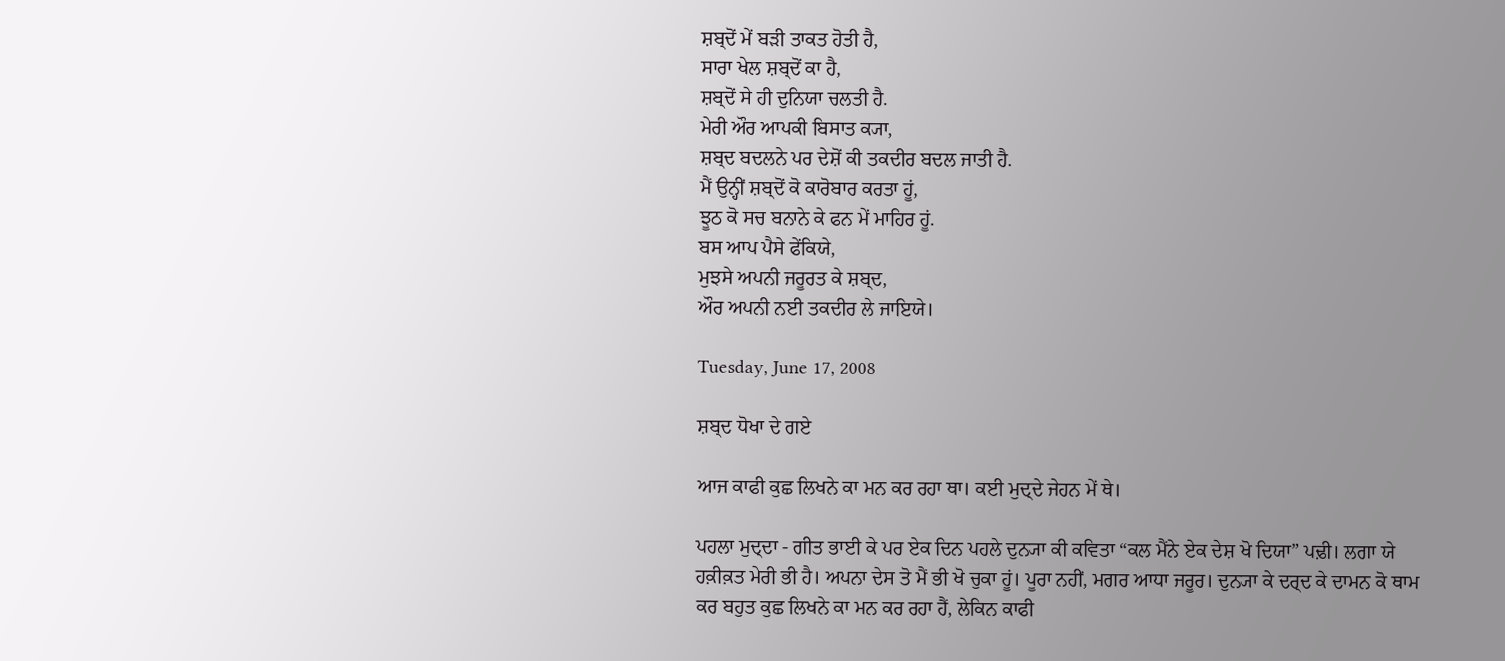ਸ਼ਬ੍ਦੋਂ ਮੇਂ ਬਡ਼ੀ ਤਾਕਤ ਹੋਤੀ ਹੈ,
ਸਾਰਾ ਖੇਲ ਸ਼ਬ੍ਦੋਂ ਕਾ ਹੈ,
ਸ਼ਬ੍ਦੋਂ ਸੇ ਹੀ ਦੁਨਿਯਾ ਚਲਤੀ ਹੈ.
ਮੇਰੀ ਔਰ ਆਪਕੀ ਬਿਸਾਤ ਕ੍ਯਾ,
ਸ਼ਬ੍ਦ ਬਦਲਨੇ ਪਰ ਦੇਸ਼ੋਂ ਕੀ ਤਕਦੀਰ ਬਦਲ ਜਾਤੀ ਹੈ.
ਮੈਂ ਉਨ੍ਹੀਂ ਸ਼ਬ੍ਦੋਂ ਕੋ ਕਾਰੋਬਾਰ ਕਰਤਾ ਹੂਂ,
ਝੂਠ ਕੋ ਸਚ ਬਨਾਨੇ ਕੇ ਫਨ ਮੇਂ ਮਾਹਿਰ ਹੂਂ.
ਬਸ ਆਪ ਪੈਸੇ ਫੇਂਕਿਯੇ,
ਮੁਝਸੇ ਅਪਨੀ ਜਰੂਰਤ ਕੇ ਸ਼ਬ੍ਦ,
ਔਰ ਅਪਨੀ ਨਈ ਤਕਦੀਰ ਲੇ ਜਾਇਯੇ।

Tuesday, June 17, 2008

ਸ਼ਬ੍ਦ ਧੋਖਾ ਦੇ ਗਏ

ਆਜ ਕਾਫੀ ਕੁਛ ਲਿਖਨੇ ਕਾ ਮਨ ਕਰ ਰਹਾ ਥਾ। ਕਈ ਮੁਦ੍ਦੇ ਜੇਹਨ ਮੇਂ ਥੇ।

ਪਹਲਾ ਮੁਦ੍ਦਾ - ਗੀਤ ਭਾਈ ਕੇ ਪਰ ਏਕ ਦਿਨ ਪਹਲੇ ਦੁਨ੍ਯਾ ਕੀ ਕਵਿਤਾ “ਕਲ ਮੈਂਨੇ ਏਕ ਦੇਸ਼ ਖੋ ਦਿਯਾ” ਪਢ਼ੀ। ਲਗਾ ਯੇ ਹਕ਼ੀਕ਼ਤ ਮੇਰੀ ਭੀ ਹੈ। ਅਪਨਾ ਦੇਸ ਤੋ ਮੈਂ ਭੀ ਖੋ ਚੁਕਾ ਹੂਂ। ਪੂਰਾ ਨਹੀਂ, ਮਗਰ ਆਧਾ ਜਰੂਰ। ਦੁਨ੍ਯਾ ਕੇ ਦਰ੍ਦ ਕੇ ਦਾਮਨ ਕੋ ਥਾਮ ਕਰ ਬਹੁਤ ਕੁਛ ਲਿਖਨੇ ਕਾ ਮਨ ਕਰ ਰਹਾ ਹੈਂ, ਲੇਕਿਨ ਕਾਫੀ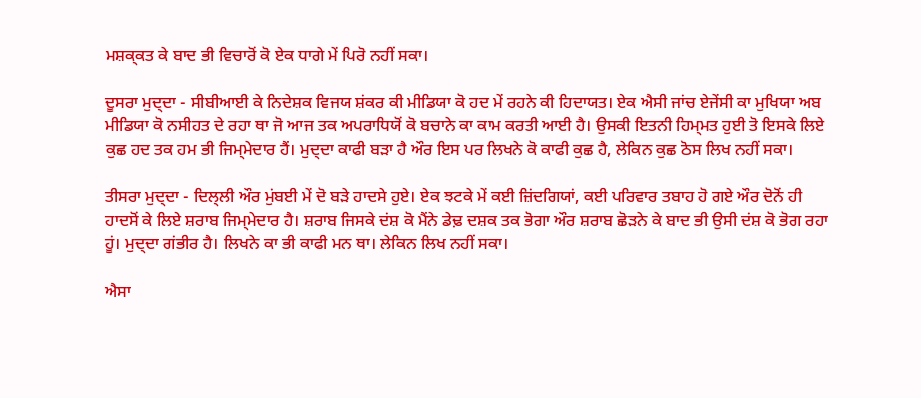ਮਸ਼ਕ੍ਕਤ ਕੇ ਬਾਦ ਭੀ ਵਿਚਾਰੋਂ ਕੋ ਏਕ ਧਾਗੇ ਮੇਂ ਪਿਰੋ ਨਹੀਂ ਸਕਾ।

ਦੂਸਰਾ ਮੁਦ੍ਦਾ - ਸੀਬੀਆਈ ਕੇ ਨਿਦੇਸ਼ਕ ਵਿਜਯ ਸ਼ਂਕਰ ਕੀ ਮੀਡਿਯਾ ਕੋ ਹਦ ਮੇਂ ਰਹਨੇ ਕੀ ਹਿਦਾਯਤ। ਏਕ ਐਸੀ ਜਾਂਚ ਏਜੇਂਸੀ ਕਾ ਮੁਖਿਯਾ ਅਬ ਮੀਡਿਯਾ ਕੋ ਨਸੀਹਤ ਦੇ ਰਹਾ ਥਾ ਜੋ ਆਜ ਤਕ ਅਪਰਾਧਿਯੋਂ ਕੋ ਬਚਾਨੇ ਕਾ ਕਾਮ ਕਰਤੀ ਆਈ ਹੈ। ਉਸਕੀ ਇਤਨੀ ਹਿਮ੍ਮਤ ਹੁਈ ਤੋ ਇਸਕੇ ਲਿਏ ਕੁਛ ਹਦ ਤਕ ਹਮ ਭੀ ਜਿਮ੍ਮੇਦਾਰ ਹੈਂ। ਮੁਦ੍ਦਾ ਕਾਫੀ ਬਡ਼ਾ ਹੈ ਔਰ ਇਸ ਪਰ ਲਿਖਨੇ ਕੋ ਕਾਫੀ ਕੁਛ ਹੈ, ਲੇਕਿਨ ਕੁਛ ਠੋਸ ਲਿਖ ਨਹੀਂ ਸਕਾ।

ਤੀਸਰਾ ਮੁਦ੍ਦਾ - ਦਿਲ੍ਲੀ ਔਰ ਮੁਂਬਈ ਮੇਂ ਦੋ ਬਡ਼ੇ ਹਾਦਸੇ ਹੁਏ। ਏਕ ਝਟਕੇ ਮੇਂ ਕਈ ਜ਼ਿਂਦਗਿਯਾਂ, ਕਈ ਪਰਿਵਾਰ ਤਬਾਹ ਹੋ ਗਏ ਔਰ ਦੋਨੋਂ ਹੀ ਹਾਦਸੋਂ ਕੇ ਲਿਏ ਸ਼ਰਾਬ ਜਿਮ੍ਮੇਦਾਰ ਹੈ। ਸ਼ਰਾਬ ਜਿਸਕੇ ਦਂਸ਼ ਕੋ ਮੈਂਨੇ ਡੇਢ਼ ਦਸ਼ਕ ਤਕ ਭੋਗਾ ਔਰ ਸ਼ਰਾਬ ਛੋਡ਼ਨੇ ਕੇ ਬਾਦ ਭੀ ਉਸੀ ਦਂਸ਼ ਕੋ ਭੋਗ ਰਹਾ ਹੂਂ। ਮੁਦ੍ਦਾ ਗਂਭੀਰ ਹੈ। ਲਿਖਨੇ ਕਾ ਭੀ ਕਾਫੀ ਮਨ ਥਾ। ਲੇਕਿਨ ਲਿਖ ਨਹੀਂ ਸਕਾ।

ਐਸਾ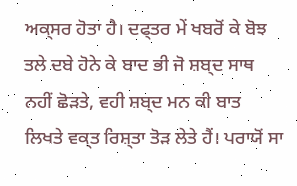ਅਕ੍ਸਰ ਹੋਤਾ ਹੈ। ਦਫ੍ਤਰ ਮੇਂ ਖਬਰੋਂ ਕੇ ਬੋਝ ਤਲੇ ਦਬੇ ਹੋਨੇ ਕੇ ਬਾਦ ਭੀ ਜੋ ਸ਼ਬ੍ਦ ਸਾਥ ਨਹੀਂ ਛੋਡ਼ਤੇ, ਵਹੀ ਸ਼ਬ੍ਦ ਮਨ ਕੀ ਬਾਤ ਲਿਖਤੇ ਵਕ੍ਤ ਰਿਸ਼੍ਤਾ ਤੋਡ਼ ਲੇਤੇ ਹੈਂ। ਪਰਾਯੋਂ ਸਾ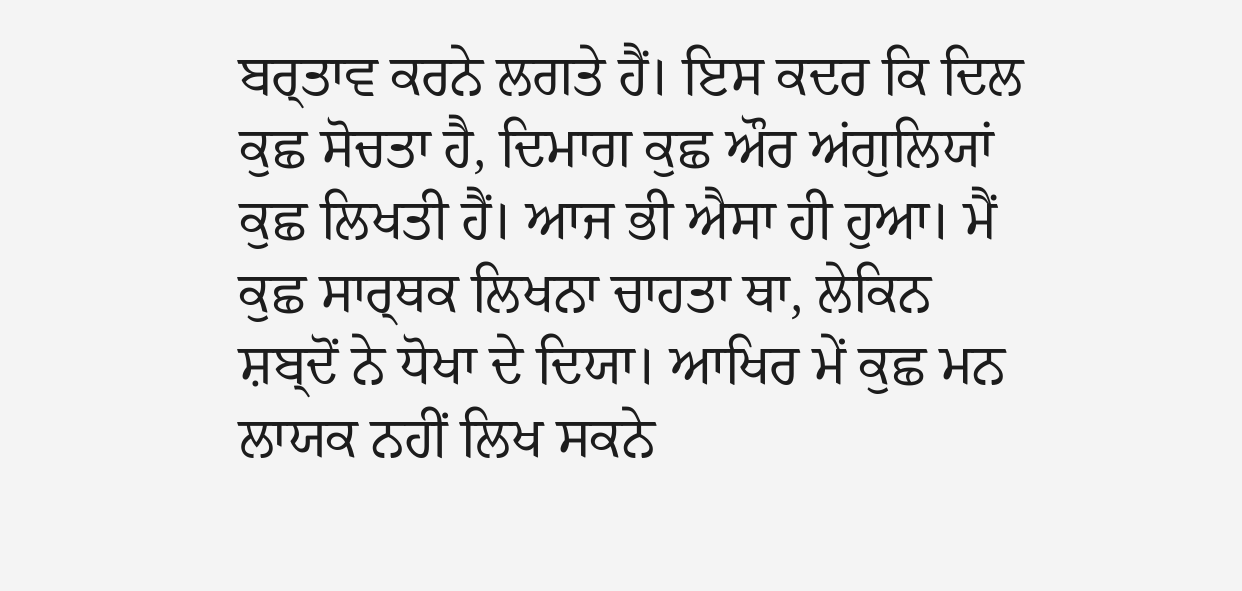ਬਰ੍ਤਾਵ ਕਰਨੇ ਲਗਤੇ ਹੈਂ। ਇਸ ਕਦਰ ਕਿ ਦਿਲ ਕੁਛ ਸੋਚਤਾ ਹੈ, ਦਿਮਾਗ ਕੁਛ ਔਰ ਅਂਗੁਲਿਯਾਂ ਕੁਛ ਲਿਖਤੀ ਹੈਂ। ਆਜ ਭੀ ਐਸਾ ਹੀ ਹੁਆ। ਮੈਂ ਕੁਛ ਸਾਰ੍ਥਕ ਲਿਖਨਾ ਚਾਹਤਾ ਥਾ, ਲੇਕਿਨ ਸ਼ਬ੍ਦੋਂ ਨੇ ਧੋਖਾ ਦੇ ਦਿਯਾ। ਆਖਿਰ ਮੇਂ ਕੁਛ ਮਨ ਲਾਯਕ ਨਹੀਂ ਲਿਖ ਸਕਨੇ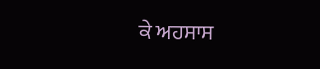ਕੇ ਅਹਸਾਸ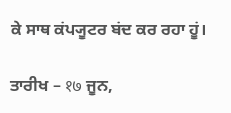ਕੇ ਸਾਥ ਕਂਪ੍ਯੂਟਰ ਬਂਦ ਕਰ ਰਹਾ ਹੂਂ।

ਤਾਰੀਖ – १७ ਜੂਨ,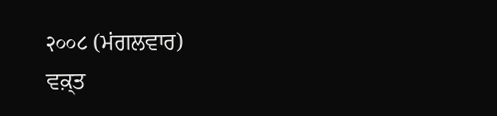२००८ (ਮਂਗਲਵਾਰ)
ਵਕ਼੍ਤ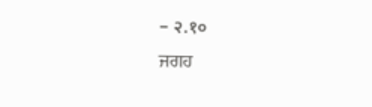– २.१०
ਜਗਹ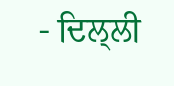- ਦਿਲ੍ਲੀ